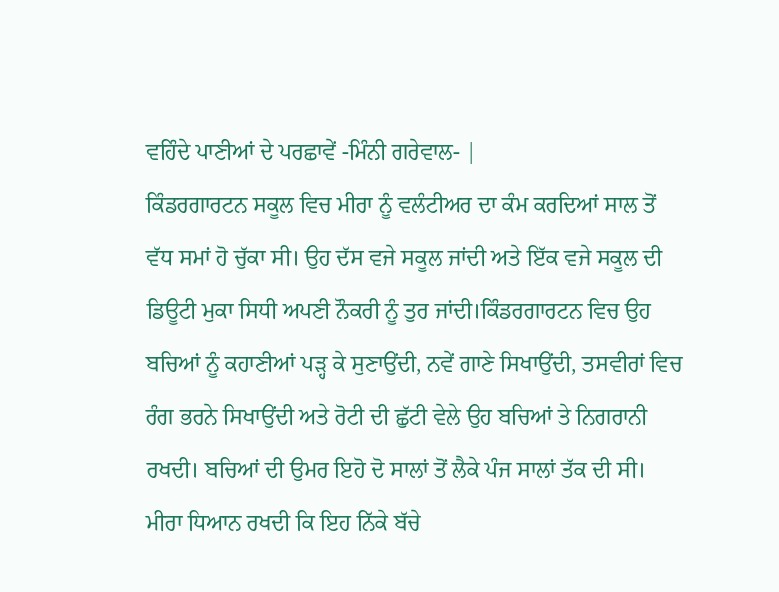ਵਹਿੰਦੇ ਪਾਣੀਆਂ ਦੇ ਪਰਛਾਵੇਂ -ਮਿੰਨੀ ਗਰੇਵਾਲ- |
ਕਿੰਡਰਗਾਰਟਨ ਸਕੂਲ ਵਿਚ ਮੀਰਾ ਨੂੰ ਵਲੰਟੀਅਰ ਦਾ ਕੰਮ ਕਰਦਿਆਂ ਸਾਲ ਤੋਂ ਵੱਧ ਸਮਾਂ ਹੋ ਚੁੱਕਾ ਸੀ। ਉਹ ਦੱਸ ਵਜੇ ਸਕੂਲ ਜਾਂਦੀ ਅਤੇ ਇੱਕ ਵਜੇ ਸਕੂਲ ਦੀ ਡਿਊਟੀ ਮੁਕਾ ਸਿਧੀ ਅਪਣੀ ਨੌਕਰੀ ਨੂੰ ਤੁਰ ਜਾਂਦੀ।ਕਿੰਡਰਗਾਰਟਨ ਵਿਚ ਉਹ ਬਚਿਆਂ ਨੂੰ ਕਹਾਣੀਆਂ ਪੜ੍ਹ ਕੇ ਸੁਣਾਉਂਦੀ, ਨਵੇਂ ਗਾਣੇ ਸਿਖਾਉਂਦੀ, ਤਸਵੀਰਾਂ ਵਿਚ ਰੰਗ ਭਰਨੇ ਸਿਖਾਉਂਦੀ ਅਤੇ ਰੋਟੀ ਦੀ ਛੁੱਟੀ ਵੇਲੇ ਉਹ ਬਚਿਆਂ ਤੇ ਨਿਗਰਾਨੀ ਰਖਦੀ। ਬਚਿਆਂ ਦੀ ਉਮਰ ਇਹੋ ਦੋ ਸਾਲਾਂ ਤੋਂ ਲੈਕੇ ਪੰਜ ਸਾਲਾਂ ਤੱਕ ਦੀ ਸੀ। ਮੀਰਾ ਧਿਆਨ ਰਖਦੀ ਕਿ ਇਹ ਨਿੱਕੇ ਬੱਚੇ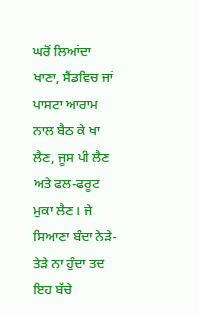ਘਰੋਂ ਲਿਆਂਦਾ ਖਾਣਾ, ਸੈਂਡਵਿਚ ਜਾਂ ਪਾਸਟਾ ਆਰਾਮ ਨਾਲ ਬੈਠ ਕੇ ਖਾ ਲੈਣ, ਜੂਸ ਪੀ ਲੈਣ ਅਤੇ ਫਲ-ਫਰੂਟ ਮੁਕਾ ਲੈਣ। ਜੇ ਸਿਆਣਾ ਬੰਦਾ ਨੇੜੇ-ਤੇੜੇ ਨਾ ਹੁੰਦਾ ਤਦ ਇਹ ਬੱਚੇ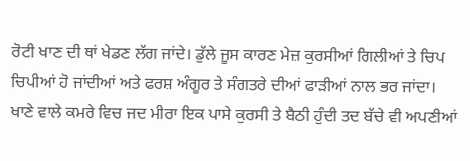ਰੋਟੀ ਖਾਣ ਦੀ ਥਾਂ ਖੇਡਣ ਲੱਗ ਜਾਂਦੇ। ਡੁੱਲੇ ਜੂਸ ਕਾਰਣ ਮੇਜ਼ ਕੁਰਸੀਆਂ ਗਿਲੀਆਂ ਤੇ ਚਿਪ ਚਿਪੀਆਂ ਹੋ ਜਾਂਦੀਆਂ ਅਤੇ ਫਰਸ਼ ਅੰਗੂਰ ਤੇ ਸੰਗਤਰੇ ਦੀਆਂ ਫਾੜੀਆਂ ਨਾਲ ਭਰ ਜਾਂਦਾ।
ਖਾਣੇ ਵਾਲੇ ਕਮਰੇ ਵਿਚ ਜਦ ਮੀਰਾ ਇਕ ਪਾਸੇ ਕੁਰਸੀ ਤੇ ਬੈਠੀ ਹੁੰਦੀ ਤਦ ਬੱਚੇ ਵੀ ਅਪਣੀਆਂ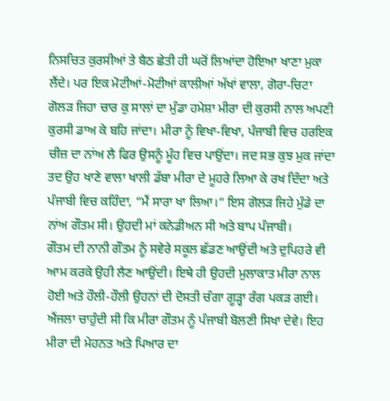ਨਿਸਚਿਤ ਕੁਰਸੀਆਂ ਤੇ ਬੈਠ ਛੇਤੀ ਹੀ ਘਰੋਂ ਲਿਆਂਦਾ ਹੋਇਆ ਖਾਣਾ ਮੁਕਾ ਲੈਂਦੇ। ਪਰ ਇਕ ਮੋਟੀਆਂ-ਮੋਟੀਆਂ ਕਾਲੀਆਂ ਅੱਖਾਂ ਵਾਲਾ, ਗੋਰਾ-ਚਿਟਾ ਗੋਲੜ ਜਿਹਾ ਚਾਰ ਕੁ ਸਾਲਾਂ ਦਾ ਮੁੰਡਾ ਹਮੇਸ਼ਾ ਮੀਰਾ ਦੀ ਕੁਰਸੀ ਨਾਲ ਅਪਣੀ ਕੁਰਸੀ ਡਾਅ ਕੇ ਬਹਿ ਜਾਂਦਾ। ਮੀਰਾ ਨੂੰ ਵਿਖਾ-ਵਿਖਾ, ਪੰਜਾਬੀ ਵਿਚ ਹਰਇਕ ਚੀਜ਼ ਦਾ ਨਾਂਅ ਲੈ ਫਿਰ ਉਸਨੂੰ ਮੂੰਹ ਵਿਚ ਪਾਉਂਦਾ। ਜਦ ਸਭ ਕੁਝ ਮੁਕ ਜਾਂਦਾ ਤਦ ਉਹ ਖਾਣੇ ਵਾਲਾ ਖਾਲੀ ਡੱਬਾ ਮੀਰਾ ਦੇ ਮੂਹਰੇ ਲਿਆ ਕੇ ਰਖ ਦਿੰਦਾ ਅਤੇ ਪੰਜਾਬੀ ਵਿਚ ਕਹਿੰਦਾ, “ਮੈਂ ਸਾਰਾ ਖਾ ਲਿਆ।” ਇਸ ਗੋਲੜ ਜਿਹੇ ਮੁੰਡੇ ਦਾ ਨਾਂਅ ਗੌਤਮ ਸੀ। ਉਹਦੀ ਮਾਂ ਕਨੇਡੀਅਨ ਸੀ ਅਤੇ ਬਾਪ ਪੰਜਾਬੀ।
ਗੌਤਮ ਦੀ ਨਾਨੀ ਗੌਤਮ ਨੂੰ ਸਵੇਰੇ ਸਕੂਲ ਛੱਡਣ ਆਉਂਦੀ ਅਤੇ ਦੁਪਿਹਰੇ ਵੀ ਆਮ ਕਰਕੇ ਉਹੀ ਲੈਣ ਆਉਂਦੀ। ਇਥੇ ਹੀ ਉਹਦੀ ਮੁਲਾਕਾਤ ਮੀਰਾ ਨਾਲ ਹੋਈ ਅਤੇ ਹੌਲੀ-ਹੌਲੀ ਉਹਨਾਂ ਦੀ ਦੋਸਤੀ ਚੰਗਾ ਗੂੜ੍ਹਾ ਰੰਗ ਪਕੜ ਗਈ। ਐਂਜਲਾ ਚਾਹੁੰਦੀ ਸੀ ਕਿ ਮੀਰਾ ਗੌਤਮ ਨੂੰ ਪੰਜਾਬੀ ਬੋਲਣੀ ਸਿਖਾ ਦੇਵੇ। ਇਹ ਮੀਰਾ ਦੀ ਮੇਹਨਤ ਅਤੇ ਪਿਆਰ ਦਾ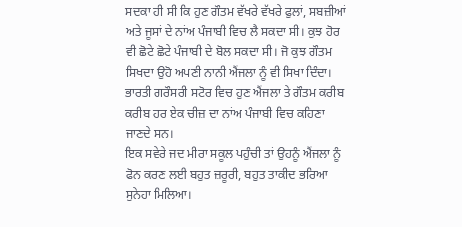ਸਦਕਾ ਹੀ ਸੀ ਕਿ ਹੁਣ ਗੌਤਮ ਵੱਖਰੇ ਵੱਖਰੇ ਫੁਲਾਂ, ਸਬਜ਼ੀਆਂ ਅਤੇ ਜੂਸਾਂ ਦੇ ਨਾਂਅ ਪੰਜਾਬੀ ਵਿਚ ਲੈ ਸਕਦਾ ਸੀ। ਕੁਝ ਹੋਰ ਵੀ ਛੋਟੇ ਛੋਟੇ ਪੰਜਾਬੀ ਦੇ ਬੋਲ ਸਕਦਾ ਸੀ। ਜੋ ਕੁਝ ਗੌਤਮ ਸਿਖਦਾ ਉਹੋ ਅਪਣੀ ਨਾਨੀ ਐਂਜਲਾ ਨੂੰ ਵੀ ਸਿਖਾ ਦਿੰਦਾ। ਭਾਰਤੀ ਗਰੌਸਰੀ ਸਟੋਰ ਵਿਚ ਹੁਣ ਐਂਜਲਾ ਤੇ ਗੌਤਮ ਕਰੀਬ ਕਰੀਬ ਹਰ ਏਕ ਚੀਜ਼ ਦਾ ਨਾਂਅ ਪੰਜਾਬੀ ਵਿਚ ਕਹਿਣਾ ਜਾਣਦੇ ਸਨ।
ਇਕ ਸਵੇਰੇ ਜਦ ਮੀਰਾ ਸਕੂਲ ਪਹੁੰਚੀ ਤਾਂ ਉਹਨੂੰ ਐਂਜਲਾ ਨੂੰ ਫੋਨ ਕਰਣ ਲਈ ਬਹੁਤ ਜ਼ਰੂਰੀ, ਬਹੁਤ ਤਾਕੀਦ ਭਰਿਆ ਸੁਨੇਹਾ ਮਿਲਿਆ।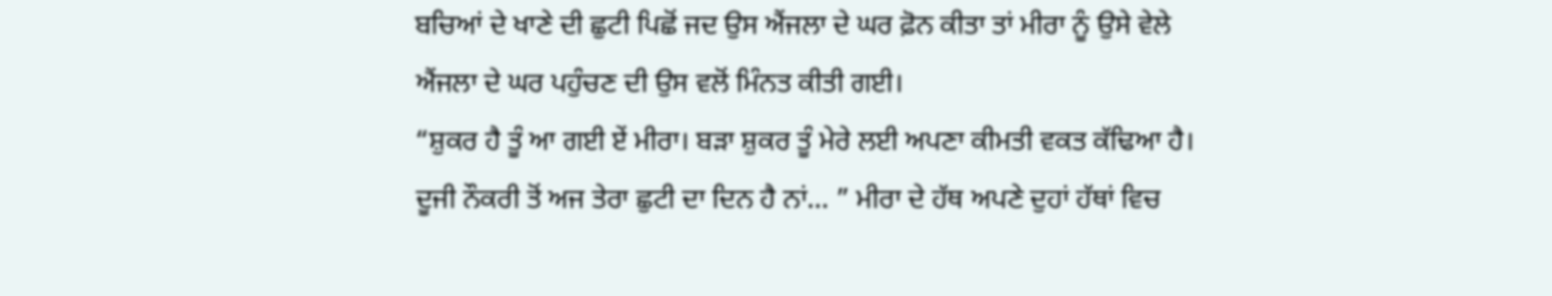ਬਚਿਆਂ ਦੇ ਖਾਣੇ ਦੀ ਛੁਟੀ ਪਿਛੋਂ ਜਦ ਉਸ ਐਂਜਲਾ ਦੇ ਘਰ ਫ਼ੋਨ ਕੀਤਾ ਤਾਂ ਮੀਰਾ ਨੂੰ ਉਸੇ ਵੇਲੇ ਐਂਜਲਾ ਦੇ ਘਰ ਪਹੁੰਚਣ ਦੀ ਉਸ ਵਲੋਂ ਮਿੰਨਤ ਕੀਤੀ ਗਈ।
“ਸ਼ੁਕਰ ਹੈ ਤੂੰ ਆ ਗਈ ਏਂ ਮੀਰਾ। ਬੜਾ ਸ਼ੁਕਰ ਤੂੰ ਮੇਰੇ ਲਈ ਅਪਣਾ ਕੀਮਤੀ ਵਕਤ ਕੱਢਿਆ ਹੈ। ਦੂਜੀ ਨੌਕਰੀ ਤੋਂ ਅਜ ਤੇਰਾ ਛੁਟੀ ਦਾ ਦਿਨ ਹੈ ਨਾਂ… ” ਮੀਰਾ ਦੇ ਹੱਥ ਅਪਣੇ ਦੁਹਾਂ ਹੱਥਾਂ ਵਿਚ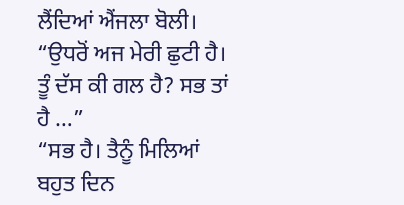ਲੈਂਦਿਆਂ ਐਂਜਲਾ ਬੋਲੀ।
“ਉਧਰੋਂ ਅਜ ਮੇਰੀ ਛੁਟੀ ਹੈ। ਤੂੰ ਦੱਸ ਕੀ ਗਲ ਹੈ? ਸਭ ਤਾਂ ਹੈ …”
“ਸਭ ਹੈ। ਤੈਨੂੰ ਮਿਲਿਆਂ ਬਹੁਤ ਦਿਨ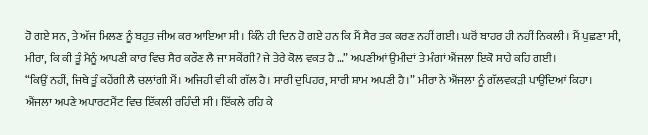ਹੋ ਗਏ ਸਨ, ਤੇ ਅੱਜ ਮਿਲਣ ਨੂੰ ਬਹੁਤ ਜੀਅ ਕਰ ਆਇਆ ਸੀ। ਕਿੰਨੇ ਹੀ ਦਿਨ ਹੋ ਗਏ ਹਨ ਕਿ ਮੈਂ ਸੈਰ ਤਕ ਕਰਣ ਨਹੀਂ ਗਈ। ਘਰੋਂ ਬਾਹਰ ਹੀ ਨਹੀਂ ਨਿਕਲੀ। ਮੈਂ ਪੁਛਣਾ ਸੀ, ਮੀਰਾ, ਕਿ ਕੀ ਤੂੰ ਮੈਨੂੰ ਆਪਣੀ ਕਾਰ ਵਿਚ ਸੈਰ ਕਰੌਣ ਲੈ ਜਾ ਸਕੇਂਗੀ? ਜੇ ਤੇਰੇ ਕੋਲ ਵਕਤ ਹੈ …” ਅਪਣੀਆਂ ਉਮੀਦਾਂ ਤੇ ਮੰਗਾਂ ਐਂਜਲਾ ਇਕੋ ਸਾਹੇ ਕਹਿ ਗਈ।
“ਕਿਉਂ ਨਹੀਂ, ਜਿਥੇ ਤੂੰ ਕਹੇਂਗੀ ਲੈ ਚਲਾਂਗੀ ਮੈਂ। ਅਜਿਹੀ ਵੀ ਕੀ ਗੱਲ ਹੈ। ਸਾਰੀ ਦੁਪਿਹਰ, ਸਾਰੀ ਸ਼ਾਮ ਅਪਣੀ ਹੈ।” ਮੀਰਾ ਨੇ ਐਂਜਲਾ ਨੂੰ ਗੱਲਵਕੜੀ ਪਾਉਂਦਿਆਂ ਕਿਹਾ।
ਐਂਜਲਾ ਅਪਣੇ ਅਪਾਰਟਮੈਂਟ ਵਿਚ ਇੱਕਲੀ ਰਹਿੰਦੀ ਸੀ। ਇੱਕਲੇ ਰਹਿ ਕੇ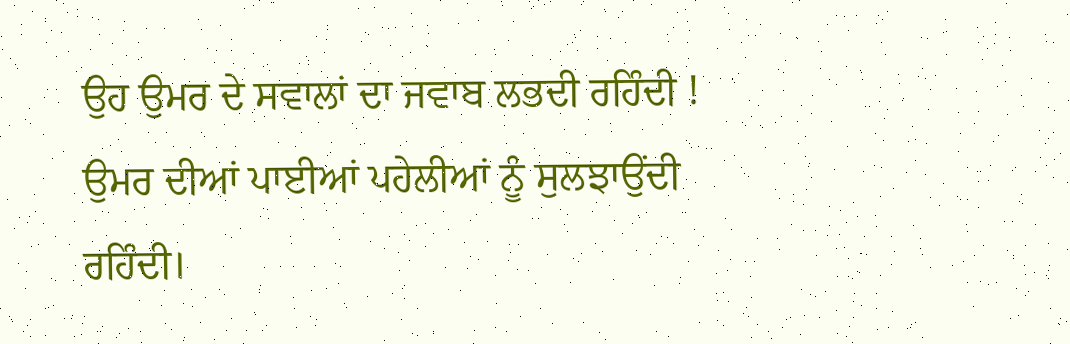ਉਹ ਉਮਰ ਦੇ ਸਵਾਲਾਂ ਦਾ ਜਵਾਬ ਲਭਦੀ ਰਹਿੰਦੀ ! ਉਮਰ ਦੀਆਂ ਪਾਈਆਂ ਪਹੇਲੀਆਂ ਨੂੰ ਸੁਲਝਾਉਂਦੀ ਰਹਿੰਦੀ।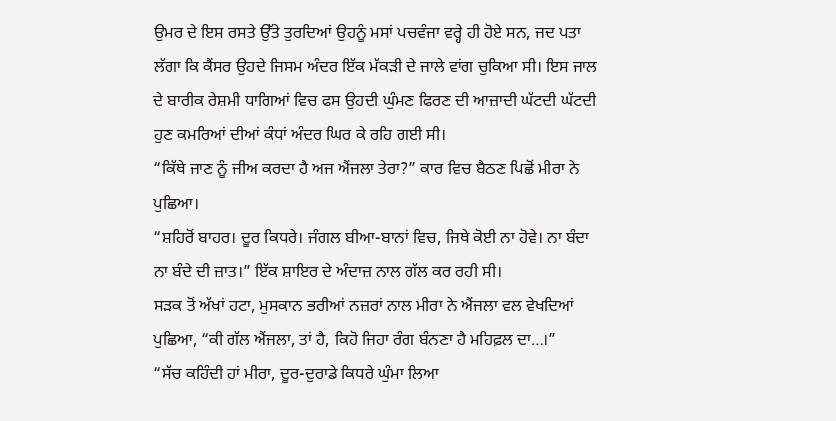ਉਮਰ ਦੇ ਇਸ ਰਸਤੇ ਉੱਤੇ ਤੁਰਦਿਆਂ ਉਹਨੂੰ ਮਸਾਂ ਪਚਵੰਜਾ ਵਰ੍ਹੇ ਹੀ ਹੋਏ ਸਨ, ਜਦ ਪਤਾ ਲੱਗਾ ਕਿ ਕੈਂਸਰ ਉਹਦੇ ਜਿਸਮ ਅੰਦਰ ਇੱਕ ਮੱਕੜੀ ਦੇ ਜਾਲੇ ਵਾਂਗ ਚੁਕਿਆ ਸੀ। ਇਸ ਜਾਲ ਦੇ ਬਾਰੀਕ ਰੇਸ਼ਮੀ ਧਾਗਿਆਂ ਵਿਚ ਫਸ ਉਹਦੀ ਘੁੰਮਣ ਫਿਰਣ ਦੀ ਆਜ਼ਾਦੀ ਘੱਟਦੀ ਘੱਟਦੀ ਹੁਣ ਕਮਰਿਆਂ ਦੀਆਂ ਕੰਧਾਂ ਅੰਦਰ ਘਿਰ ਕੇ ਰਹਿ ਗਈ ਸੀ।
“ਕਿੱਥੇ ਜਾਣ ਨੂੰ ਜੀਅ ਕਰਦਾ ਹੈ ਅਜ ਐਂਜਲਾ ਤੇਰਾ?” ਕਾਰ ਵਿਚ ਬੈਠਣ ਪਿਛੋਂ ਮੀਰਾ ਨੇ ਪੁਛਿਆ।
“ਸ਼ਹਿਰੋਂ ਬਾਹਰ। ਦੂਰ ਕਿਧਰੇ। ਜੰਗਲ ਬੀਆ-ਬਾਨਾਂ ਵਿਚ, ਜਿਥੇ ਕੋਈ ਨਾ ਹੋਵੇ। ਨਾ ਬੰਦਾ ਨਾ ਬੰਦੇ ਦੀ ਜ਼ਾਤ।” ਇੱਕ ਸ਼ਾਇਰ ਦੇ ਅੰਦਾਜ਼ ਨਾਲ ਗੱਲ ਕਰ ਰਹੀ ਸੀ।
ਸੜਕ ਤੋਂ ਅੱਖਾਂ ਹਟਾ, ਮੁਸਕਾਨ ਭਰੀਆਂ ਨਜ਼ਰਾਂ ਨਾਲ ਮੀਰਾ ਨੇ ਐਂਜਲਾ ਵਲ ਵੇਖਦਿਆਂ ਪੁਛਿਆ, “ਕੀ ਗੱਲ ਐਂਜਲਾ, ਤਾਂ ਹੈ, ਕਿਹੋ ਜਿਹਾ ਰੰਗ ਬੰਨਣਾ ਹੈ ਮਹਿਫ਼ਲ ਦਾ…।”
“ਸੱਚ ਕਹਿੰਦੀ ਹਾਂ ਮੀਰਾ, ਦੂਰ-ਦੁਰਾਡੇ ਕਿਧਰੇ ਘੁੰਮਾ ਲਿਆ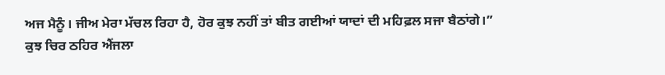ਅਜ ਮੈਨੂੰ। ਜੀਅ ਮੇਰਾ ਮੱਚਲ ਰਿਹਾ ਹੈ, ਹੋਰ ਕੁਝ ਨਹੀਂ ਤਾਂ ਬੀਤ ਗਈਆਂ ਯਾਦਾਂ ਦੀ ਮਹਿਫ਼ਲ ਸਜਾ ਬੈਠਾਂਗੇ।”
ਕੁਝ ਚਿਰ ਠਹਿਰ ਐਂਜਲਾ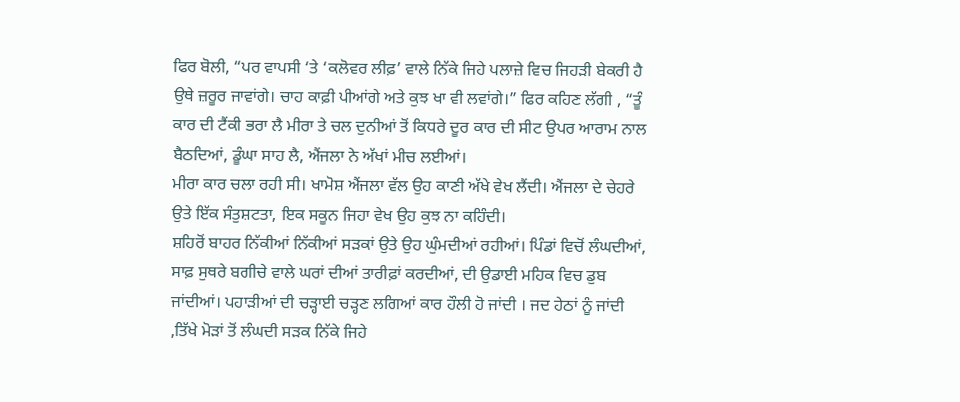ਫਿਰ ਬੋਲੀ, “ਪਰ ਵਾਪਸੀ ‘ਤੇ ‘ਕਲੋਵਰ ਲੀਫ਼’ ਵਾਲੇ ਨਿੱਕੇ ਜਿਹੇ ਪਲਾਜ਼ੇ ਵਿਚ ਜਿਹੜੀ ਬੇਕਰੀ ਹੈ ਉਥੇ ਜ਼ਰੂਰ ਜਾਵਾਂਗੇ। ਚਾਹ ਕਾਫ਼ੀ ਪੀਆਂਗੇ ਅਤੇ ਕੁਝ ਖਾ ਵੀ ਲਵਾਂਗੇ।” ਫਿਰ ਕਹਿਣ ਲੱਗੀ , “ਤੂੰ ਕਾਰ ਦੀ ਟੈਂਕੀ ਭਰਾ ਲੈ ਮੀਰਾ ਤੇ ਚਲ ਦੁਨੀਆਂ ਤੋਂ ਕਿਧਰੇ ਦੂਰ ਕਾਰ ਦੀ ਸੀਟ ਉਪਰ ਆਰਾਮ ਨਾਲ ਬੈਠਦਿਆਂ, ਡੂੰਘਾ ਸਾਹ ਲੈ, ਐਂਜਲਾ ਨੇ ਅੱਖਾਂ ਮੀਚ ਲਈਆਂ।
ਮੀਰਾ ਕਾਰ ਚਲਾ ਰਹੀ ਸੀ। ਖਾਮੋਸ਼ ਐਂਜਲਾ ਵੱਲ ਉਹ ਕਾਣੀ ਅੱਖੇ ਵੇਖ ਲੈਂਦੀ। ਐਂਜਲਾ ਦੇ ਚੇਹਰੇ ਉਤੇ ਇੱਕ ਸੰਤੁਸ਼ਟਤਾ, ਇਕ ਸਕੂਨ ਜਿਹਾ ਵੇਖ ਉਹ ਕੁਝ ਨਾ ਕਹਿੰਦੀ।
ਸ਼ਹਿਰੋਂ ਬਾਹਰ ਨਿੱਕੀਆਂ ਨਿੱਕੀਆਂ ਸੜਕਾਂ ਉਤੇ ਉਹ ਘੁੰਮਦੀਆਂ ਰਹੀਆਂ। ਪਿੰਡਾਂ ਵਿਚੋਂ ਲੰਘਦੀਆਂ, ਸਾਫ਼ ਸੁਥਰੇ ਬਗੀਚੇ ਵਾਲੇ ਘਰਾਂ ਦੀਆਂ ਤਾਰੀਫ਼ਾਂ ਕਰਦੀਆਂ, ਦੀ ਉਡਾਈ ਮਹਿਕ ਵਿਚ ਡੁਬ ਜਾਂਦੀਆਂ। ਪਹਾੜੀਆਂ ਦੀ ਚੜ੍ਹਾਈ ਚੜ੍ਹਣ ਲਗਿਆਂ ਕਾਰ ਹੌਲੀ ਹੋ ਜਾਂਦੀ । ਜਦ ਹੇਠਾਂ ਨੂੰ ਜਾਂਦੀ ,ਤਿੱਖੇ ਮੋੜਾਂ ਤੋਂ ਲੰਘਦੀ ਸੜਕ ਨਿੱਕੇ ਜਿਹੇ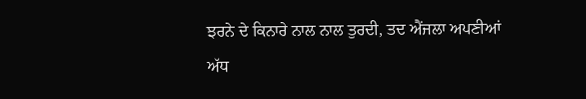ਝਰਨੇ ਦੇ ਕਿਨਾਰੇ ਨਾਲ ਨਾਲ ਤੁਰਦੀ, ਤਦ ਐਂਜਲਾ ਅਪਣੀਆਂ ਅੱਧ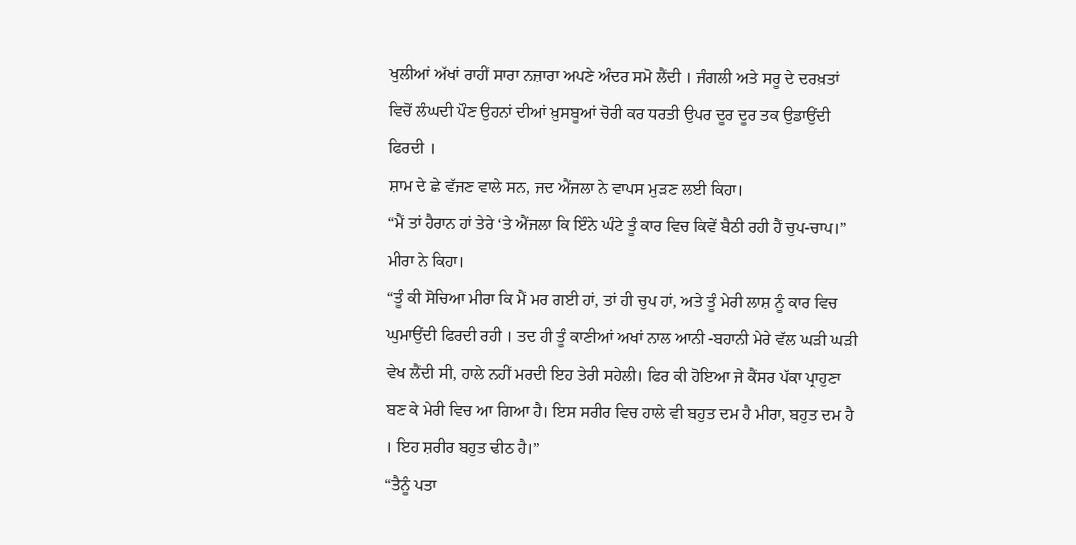ਖੁਲੀਆਂ ਅੱਖਾਂ ਰਾਹੀਂ ਸਾਰਾ ਨਜ਼ਾਰਾ ਅਪਣੇ ਅੰਦਰ ਸਮੋ ਲੈਂਦੀ । ਜੰਗਲੀ ਅਤੇ ਸਰੂ ਦੇ ਦਰਖ਼ਤਾਂ ਵਿਚੋਂ ਲੰਘਦੀ ਪੌਣ ਉਹਨਾਂ ਦੀਆਂ ਖ਼ੁਸਬੂਆਂ ਚੋਰੀ ਕਰ ਧਰਤੀ ਉਪਰ ਦੂਰ ਦੂਰ ਤਕ ਉਡਾਉਂਦੀ ਫਿਰਦੀ ।
ਸ਼ਾਮ ਦੇ ਛੇ ਵੱਜਣ ਵਾਲੇ ਸਨ, ਜਦ ਐਂਜਲਾ ਨੇ ਵਾਪਸ ਮੁੜਣ ਲਈ ਕਿਹਾ।
“ਮੈਂ ਤਾਂ ਹੈਰਾਨ ਹਾਂ ਤੇਰੇ ‘ਤੇ ਐਂਜਲਾ ਕਿ ਇੰਨੇ ਘੰਟੇ ਤੂੰ ਕਾਰ ਵਿਚ ਕਿਵੇਂ ਬੈਠੀ ਰਹੀ ਹੈਂ ਚੁਪ-ਚਾਪ।” ਮੀਰਾ ਨੇ ਕਿਹਾ।
“ਤੂੰ ਕੀ ਸੋਚਿਆ ਮੀਰਾ ਕਿ ਮੈਂ ਮਰ ਗਈ ਹਾਂ, ਤਾਂ ਹੀ ਚੁਪ ਹਾਂ, ਅਤੇ ਤੂੰ ਮੇਰੀ ਲਾਸ਼ ਨੂੰ ਕਾਰ ਵਿਚ ਘੁਮਾਉਂਦੀ ਫਿਰਦੀ ਰਹੀ । ਤਦ ਹੀ ਤੂੰ ਕਾਣੀਆਂ ਅਖਾਂ ਨਾਲ ਆਨੀ -ਬਹਾਨੀ ਮੇਰੇ ਵੱਲ ਘੜੀ ਘੜੀ ਵੇਖ ਲੈਂਦੀ ਸੀ, ਹਾਲੇ ਨਹੀਂ ਮਰਦੀ ਇਹ ਤੇਰੀ ਸਹੇਲੀ। ਫਿਰ ਕੀ ਹੋਇਆ ਜੇ ਕੈਂਸਰ ਪੱਕਾ ਪ੍ਰਾਹੁਣਾ ਬਣ ਕੇ ਮੇਰੀ ਵਿਚ ਆ ਗਿਆ ਹੈ। ਇਸ ਸਰੀਰ ਵਿਚ ਹਾਲੇ ਵੀ ਬਹੁਤ ਦਮ ਹੈ ਮੀਰਾ, ਬਹੁਤ ਦਮ ਹੈ । ਇਹ ਸ਼ਰੀਰ ਬਹੁਤ ਢੀਠ ਹੈ।”
“ਤੈਨੂੰ ਪਤਾ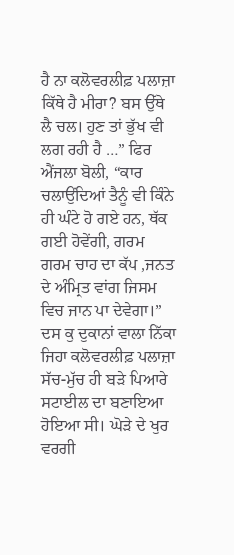ਹੈ ਨਾ ਕਲੋਵਰਲੀਫ਼ ਪਲਾਜ਼ਾ ਕਿੱਥੇ ਹੈ ਮੀਰਾ? ਬਸ ਉੱਥੇ ਲੈ ਚਲ। ਹੁਣ ਤਾਂ ਭੁੱਖ ਵੀ ਲਗ ਰਹੀ ਹੈ …” ਫਿਰ ਐਂਜਲਾ ਬੋਲੀ, “ਕਾਰ ਚਲਾਉਂਦਿਆਂ ਤੈਨੂੰ ਵੀ ਕਿੰਨੇ ਹੀ ਘੰਟੇ ਹੋ ਗਏ ਹਨ, ਥੱਕ ਗਈ ਹੋਵੇਂਗੀ, ਗਰਮ ਗਰਮ ਚਾਹ ਦਾ ਕੱਪ ,ਜਨਤ ਦੇ ਅੰਮ੍ਰਿਤ ਵਾਂਗ ਜਿਸਮ ਵਿਚ ਜਾਨ ਪਾ ਦੇਵੇਗਾ।”
ਦਸ ਕੁ ਦੁਕਾਨਾਂ ਵਾਲਾ ਨਿੱਕਾ ਜਿਹਾ ਕਲੋਵਰਲੀਫ਼ ਪਲਾਜ਼ਾ ਸੱਚ-ਮੁੱਚ ਹੀ ਬੜੇ ਪਿਆਰੇ ਸਟਾਈਲ ਦਾ ਬਣਾਇਆ ਹੋਇਆ ਸੀ। ਘੋੜੇ ਦੇ ਖੁਰ ਵਰਗੀ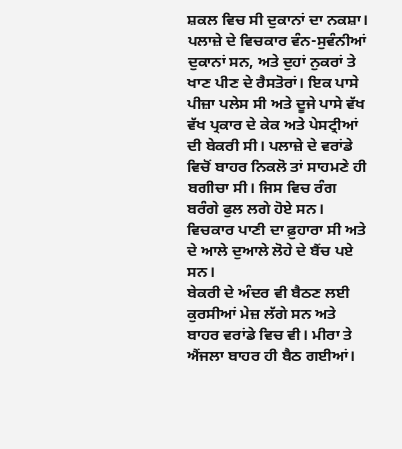ਸ਼ਕਲ ਵਿਚ ਸੀ ਦੁਕਾਨਾਂ ਦਾ ਨਕਸ਼ਾ। ਪਲਾਜ਼ੇ ਦੇ ਵਿਚਕਾਰ ਵੰਨ-ਸੁਵੰਨੀਆਂ ਦੁਕਾਨਾਂ ਸਨ, ਅਤੇ ਦੁਹਾਂ ਨੁਕਰਾਂ ਤੇ ਖਾਣ ਪੀਣ ਦੇ ਰੈਸਤੋਰਾਂ। ਇਕ ਪਾਸੇ ਪੀਜ਼ਾ ਪਲੇਸ ਸੀ ਅਤੇ ਦੂਜੇ ਪਾਸੇ ਵੱਖ ਵੱਖ ਪ੍ਰਕਾਰ ਦੇ ਕੇਕ ਅਤੇ ਪੇਸਟ੍ਰੀਆਂ ਦੀ ਬੇਕਰੀ ਸੀ। ਪਲਾਜ਼ੇ ਦੇ ਵਰਾਂਡੇ ਵਿਚੋਂ ਬਾਹਰ ਨਿਕਲੋ ਤਾਂ ਸਾਹਮਣੇ ਹੀ ਬਗੀਚਾ ਸੀ। ਜਿਸ ਵਿਚ ਰੰਗ ਬਰੰਗੇ ਫੁਲ ਲਗੇ ਹੋਏ ਸਨ। ਵਿਚਕਾਰ ਪਾਣੀ ਦਾ ਫ਼ੁਹਾਰਾ ਸੀ ਅਤੇ ਦੇ ਆਲੇ ਦੁਆਲੇ ਲੋਹੇ ਦੇ ਬੈਂਚ ਪਏ ਸਨ।
ਬੇਕਰੀ ਦੇ ਅੰਦਰ ਵੀ ਬੈਠਣ ਲਈ ਕੁਰਸੀਆਂ ਮੇਜ਼ ਲੱਗੇ ਸਨ ਅਤੇ ਬਾਹਰ ਵਰਾਂਡੇ ਵਿਚ ਵੀ। ਮੀਰਾ ਤੇ ਐਂਜਲਾ ਬਾਹਰ ਹੀ ਬੈਠ ਗਈਆਂ।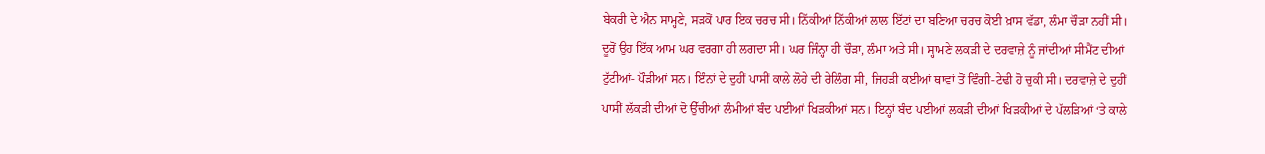ਬੇਕਰੀ ਦੇ ਐਨ ਸਾਮ੍ਹਣੇ, ਸੜਕੋਂ ਪਾਰ ਇਕ ਚਰਚ ਸੀ। ਨਿੱਕੀਆਂ ਨਿੱਕੀਆਂ ਲਾਲ ਇੱਟਾਂ ਦਾ ਬਣਿਆ ਚਰਚ ਕੋਈ ਖ਼ਾਸ ਵੱਡਾ, ਲੰਮਾ ਚੌੜਾ ਨਹੀਂ ਸੀ। ਦੂਰੋਂ ਉਹ ਇੱਕ ਆਮ ਘਰ ਵਰਗਾ ਹੀ ਲਗਦਾ ਸੀ। ਘਰ ਜਿੰਨ੍ਹਾ ਹੀ ਚੌੜਾ, ਲੰਮਾ ਅਤੇ ਸੀ। ਸ੍ਹਾਮਣੇ ਲਕੜੀ ਦੇ ਦਰਵਾਜ਼ੇ ਨੂੰ ਜਾਂਦੀਆਂ ਸੀਮੈਂਟ ਦੀਆਂ ਟੁੱਟੀਆਂ- ਪੌੜੀਆਂ ਸਨ। ਇੰਨਾਂ ਦੇ ਦੁਹੀਂ ਪਾਸੀਂ ਕਾਲੇ ਲੋਹੇ ਦੀ ਰੇਲਿੰਗ ਸੀ, ਜਿਹੜੀ ਕਈਆਂ ਥਾਵਾਂ ਤੋਂ ਵਿੰਗੀ-ਟੇਢੀ ਹੋ ਚੁਕੀ ਸੀ। ਦਰਵਾਜ਼ੇ ਦੇ ਦੁਹੀਂ ਪਾਸੀਂ ਲੱਕੜੀ ਦੀਆਂ ਦੋ ਉੱਚੀਆਂ ਲੰਮੀਆਂ ਬੰਦ ਪਈਆਂ ਖਿੜਕੀਆਂ ਸਨ। ਇਨ੍ਹਾਂ ਬੰਦ ਪਈਆਂ ਲਕੜੀ ਦੀਆਂ ਖਿੜਕੀਆਂ ਦੇ ਪੱਲੜਿਆਂ ‘ਤੇ ਕਾਲੇ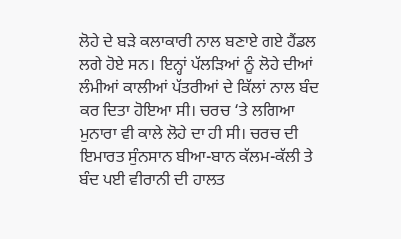ਲੋਹੇ ਦੇ ਬੜੇ ਕਲਾਕਾਰੀ ਨਾਲ ਬਣਾਏ ਗਏ ਹੈਂਡਲ ਲਗੇ ਹੋਏ ਸਨ। ਇਨ੍ਹਾਂ ਪੱਲੜਿਆਂ ਨੂੰ ਲੋਹੇ ਦੀਆਂ ਲੰਮੀਆਂ ਕਾਲੀਆਂ ਪੱਤਰੀਆਂ ਦੇ ਕਿੱਲਾਂ ਨਾਲ ਬੰਦ ਕਰ ਦਿਤਾ ਹੋਇਆ ਸੀ। ਚਰਚ ‘ਤੇ ਲਗਿਆ ਮੁਨਾਰਾ ਵੀ ਕਾਲੇ ਲੋਹੇ ਦਾ ਹੀ ਸੀ। ਚਰਚ ਦੀ ਇਮਾਰਤ ਸੁੰਨਸਾਨ ਬੀਆ-ਬਾਨ ਕੱਲਮ-ਕੱਲੀ ਤੇ ਬੰਦ ਪਈ ਵੀਰਾਨੀ ਦੀ ਹਾਲਤ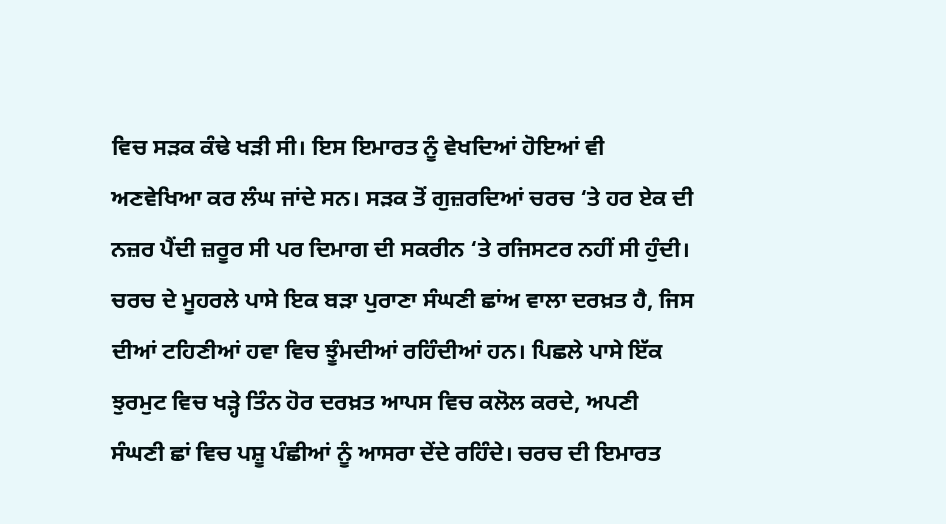ਵਿਚ ਸੜਕ ਕੰਢੇ ਖੜੀ ਸੀ। ਇਸ ਇਮਾਰਤ ਨੂੰ ਵੇਖਦਿਆਂ ਹੋਇਆਂ ਵੀ ਅਣਵੇਖਿਆ ਕਰ ਲੰਘ ਜਾਂਦੇ ਸਨ। ਸੜਕ ਤੋਂ ਗੁਜ਼ਰਦਿਆਂ ਚਰਚ ‘ਤੇ ਹਰ ਏਕ ਦੀ ਨਜ਼ਰ ਪੈਂਦੀ ਜ਼ਰੂਰ ਸੀ ਪਰ ਦਿਮਾਗ ਦੀ ਸਕਰੀਨ ‘ਤੇ ਰਜਿਸਟਰ ਨਹੀਂ ਸੀ ਹੁੰਦੀ।
ਚਰਚ ਦੇ ਮੂਹਰਲੇ ਪਾਸੇ ਇਕ ਬੜਾ ਪੁਰਾਣਾ ਸੰਘਣੀ ਛਾਂਅ ਵਾਲਾ ਦਰਖ਼ਤ ਹੈ, ਜਿਸ ਦੀਆਂ ਟਹਿਣੀਆਂ ਹਵਾ ਵਿਚ ਝੂੰਮਦੀਆਂ ਰਹਿੰਦੀਆਂ ਹਨ। ਪਿਛਲੇ ਪਾਸੇ ਇੱਕ ਝੁਰਮੁਟ ਵਿਚ ਖੜ੍ਹੇ ਤਿੰਨ ਹੋਰ ਦਰਖ਼ਤ ਆਪਸ ਵਿਚ ਕਲੋਲ ਕਰਦੇ, ਅਪਣੀ ਸੰਘਣੀ ਛਾਂ ਵਿਚ ਪਸ਼ੂ ਪੰਛੀਆਂ ਨੂੰ ਆਸਰਾ ਦੇਂਦੇ ਰਹਿੰਦੇ। ਚਰਚ ਦੀ ਇਮਾਰਤ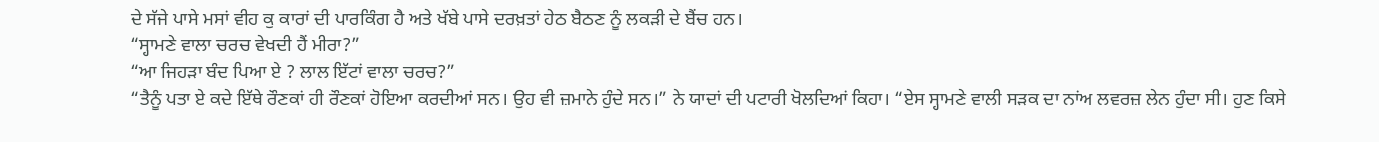ਦੇ ਸੱਜੇ ਪਾਸੇ ਮਸਾਂ ਵੀਹ ਕੁ ਕਾਰਾਂ ਦੀ ਪਾਰਕਿੰਗ ਹੈ ਅਤੇ ਖੱਬੇ ਪਾਸੇ ਦਰਖ਼ਤਾਂ ਹੇਠ ਬੈਠਣ ਨੂੰ ਲਕੜੀ ਦੇ ਬੈਂਚ ਹਨ।
“ਸ੍ਹਾਮਣੇ ਵਾਲਾ ਚਰਚ ਵੇਖਦੀ ਹੈਂ ਮੀਰਾ?”
“ਆ ਜਿਹੜਾ ਬੰਦ ਪਿਆ ਏ ? ਲਾਲ ਇੱਟਾਂ ਵਾਲਾ ਚਰਚ?”
“ਤੈਨੂੰ ਪਤਾ ਏ ਕਦੇ ਇੱਥੇ ਰੌਣਕਾਂ ਹੀ ਰੌਣਕਾਂ ਹੋਇਆ ਕਰਦੀਆਂ ਸਨ। ਉਹ ਵੀ ਜ਼ਮਾਨੇ ਹੁੰਦੇ ਸਨ।” ਨੇ ਯਾਦਾਂ ਦੀ ਪਟਾਰੀ ਖੋਲਦਿਆਂ ਕਿਹਾ। “ਏਸ ਸ੍ਹਾਮਣੇ ਵਾਲੀ ਸੜਕ ਦਾ ਨਾਂਅ ਲਵਰਜ਼ ਲੇਨ ਹੁੰਦਾ ਸੀ। ਹੁਣ ਕਿਸੇ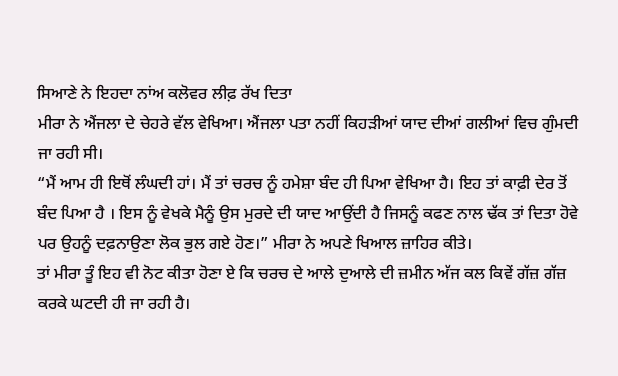ਸਿਆਣੇ ਨੇ ਇਹਦਾ ਨਾਂਅ ਕਲੋਵਰ ਲੀਫ਼ ਰੱਖ ਦਿਤਾ
ਮੀਰਾ ਨੇ ਐਂਜਲਾ ਦੇ ਚੇਹਰੇ ਵੱਲ ਵੇਖਿਆ। ਐਂਜਲਾ ਪਤਾ ਨਹੀਂ ਕਿਹੜੀਆਂ ਯਾਦ ਦੀਆਂ ਗਲੀਆਂ ਵਿਚ ਗੁੰਮਦੀ ਜਾ ਰਹੀ ਸੀ।
“ਮੈਂ ਆਮ ਹੀ ਇਥੋਂ ਲੰਘਦੀ ਹਾਂ। ਮੈਂ ਤਾਂ ਚਰਚ ਨੂੰ ਹਮੇਸ਼ਾ ਬੰਦ ਹੀ ਪਿਆ ਵੇਖਿਆ ਹੈ। ਇਹ ਤਾਂ ਕਾਫ਼ੀ ਦੇਰ ਤੋਂ ਬੰਦ ਪਿਆ ਹੈ । ਇਸ ਨੂੰ ਵੇਖਕੇ ਮੈਨੂੰ ਉਸ ਮੁਰਦੇ ਦੀ ਯਾਦ ਆਉਂਦੀ ਹੈ ਜਿਸਨੂੰ ਕਫਣ ਨਾਲ ਢੱਕ ਤਾਂ ਦਿਤਾ ਹੋਵੇ ਪਰ ਉਹਨੂੰ ਦਫ਼ਨਾਉਣਾ ਲੋਕ ਭੁਲ ਗਏ ਹੋਣ।” ਮੀਰਾ ਨੇ ਅਪਣੇ ਖਿਆਲ ਜ਼ਾਹਿਰ ਕੀਤੇ।
ਤਾਂ ਮੀਰਾ ਤੂੰ ਇਹ ਵੀ ਨੋਟ ਕੀਤਾ ਹੋਣਾ ਏ ਕਿ ਚਰਚ ਦੇ ਆਲੇ ਦੁਆਲੇ ਦੀ ਜ਼ਮੀਨ ਅੱਜ ਕਲ ਕਿਵੇਂ ਗੱਜ਼ ਗੱਜ਼ ਕਰਕੇ ਘਟਦੀ ਹੀ ਜਾ ਰਹੀ ਹੈ।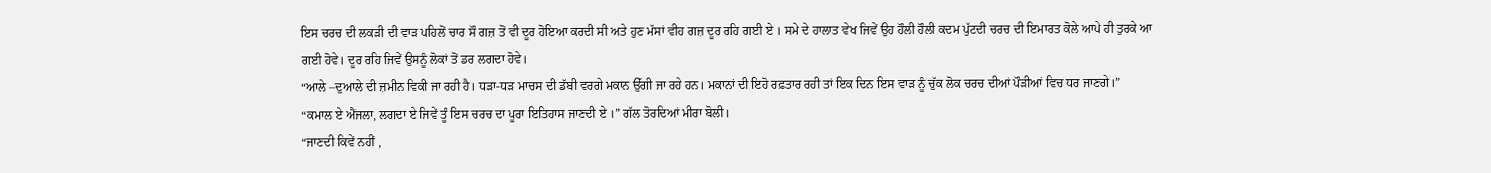ਇਸ ਚਰਚ ਦੀ ਲਕੜੀ ਦੀ ਵਾੜ ਪਹਿਲੋਂ ਚਾਰ ਸੌ ਗਜ਼ ਤੋਂ ਵੀ ਦੂਰ ਹੋਇਆ ਕਰਦੀ ਸੀ ਅਤੇ ਹੁਣ ਮੱਸਾਂ ਵੀਹ ਗਜ਼ ਦੂਰ ਰਹਿ ਗਈ ਏ । ਸਮੇ ਦੇ ਹਾਲਾਤ ਵੇਖ ਜਿਵੇਂ ਉਹ ਹੌਲੀ ਹੌਲੀ ਕਦਮ ਪੁੱਟਦੀ ਚਰਚ ਦੀ ਇਮਾਰਤ ਕੋਲੇ ਆਪੇ ਹੀ ਤੁਰਕੇ ਆ ਗਈ ਹੋਵੇ। ਦੂਰ ਰਹਿ ਜਿਵੇਂ ਉਸਨੂੰ ਲੋਕਾਂ ਤੋਂ ਡਰ ਲਗਦਾ ਹੋਵੇ।
“ਆਲੇ –ਦੁਆਲੇ ਦੀ ਜ਼ਮੀਨ ਵਿਕੀ ਜਾ ਰਹੀ ਹੈ। ਧੜਾ-ਧੜ ਮਾਚਸ ਦੀ ਡੱਬੀ ਵਰਗੇ ਮਕਾਨ ਉੱਗੀ ਜਾ ਰਹੇ ਹਨ। ਮਕਾਨਾਂ ਦੀ ਇਹੋ ਰਫ਼ਤਾਰ ਰਹੀ ਤਾਂ ਇਕ ਦਿਨ ਇਸ ਵਾੜ ਨੂੰ ਚੁੱਕ ਲੋਕ ਚਰਚ ਦੀਆਂ ਪੌੜੀਆਂ ਵਿਚ ਧਰ ਜਾਣਗੇ।”
“ਕਮਾਲ ਏ ਐਂਜਲਾ, ਲਗਦਾ ਏ ਜਿਵੇਂ ਤੂੰ ਇਸ ਚਰਚ ਦਾ ਪੂਰਾ ਇਤਿਹਾਸ ਜਾਣਦੀ ਏ ।” ਗੱਲ ਤੋਰਦਿਆਂ ਮੀਰਾ ਬੋਲੀ।
“ਜਾਣਦੀ ਕਿਵੇਂ ਨਹੀਂ ,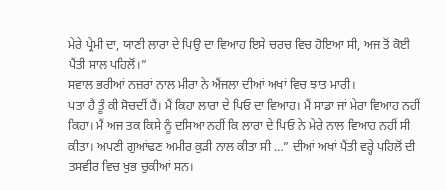ਮੇਰੇ ਪ੍ਰੇਮੀ ਦਾ, ਯਾਣੀ ਲਾਰਾ ਦੇ ਪਿਉ ਦਾ ਵਿਆਹ ਇਸੇ ਚਰਚ ਵਿਚ ਹੋਇਆ ਸੀ, ਅਜ ਤੋਂ ਕੋਈ ਪੈਂਤੀ ਸਾਲ ਪਹਿਲੋਂ।”
ਸਵਾਲ ਭਰੀਆਂ ਨਜ਼ਰਾਂ ਨਾਲ ਮੀਰਾ ਨੇ ਐਂਜਲਾ ਦੀਆਂ ਅਖਾਂ ਵਿਚ ਝਾਤ ਮਾਰੀ।
ਪਤਾ ਹੈ ਤੂੰ ਕੀ ਸੋਚਦੀਂ ਹੈਂ। ਮੈਂ ਕਿਹਾ ਲਾਰਾ ਦੇ ਪਿਓ ਦਾ ਵਿਆਹ। ਮੈਂ ਸਾਡਾ ਜਾਂ ਮੇਰਾ ਵਿਆਹ ਨਹੀਂ ਕਿਹਾ। ਮੈਂ ਅਜ ਤਕ ਕਿਸੇ ਨੂੰ ਦਸਿਆ ਨਹੀਂ ਕਿ ਲਾਰਾ ਦੇ ਪਿਓ ਨੇ ਮੇਰੇ ਨਾਲ ਵਿਆਹ ਨਹੀਂ ਸੀ ਕੀਤਾ। ਅਪਣੀ ਗੁਆਂਢਣ ਅਮੀਰ ਕੁੜੀ ਨਾਲ ਕੀਤਾ ਸੀ …” ਦੀਆਂ ਅਖਾਂ ਪੈਂਤੀ ਵਰ੍ਹੇ ਪਹਿਲੋਂ ਦੀ ਤਸਵੀਰ ਵਿਚ ਖੁਭ ਚੁਕੀਆਂ ਸਨ।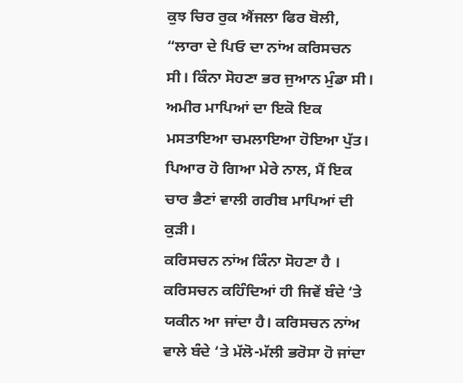ਕੁਝ ਚਿਰ ਰੁਕ ਐਂਜਲਾ ਫਿਰ ਬੋਲੀ, “ਲਾਰਾ ਦੇ ਪਿਓ ਦਾ ਨਾਂਅ ਕਰਿਸਚਨ ਸੀ। ਕਿੰਨਾ ਸੋਹਣਾ ਭਰ ਜੁਆਨ ਮੁੰਡਾ ਸੀ। ਅਮੀਰ ਮਾਪਿਆਂ ਦਾ ਇਕੋ ਇਕ ਮਸਤਾਇਆ ਚਮਲਾਇਆ ਹੋਇਆ ਪੁੱਤ। ਪਿਆਰ ਹੋ ਗਿਆ ਮੇਰੇ ਨਾਲ, ਮੈਂ ਇਕ ਚਾਰ ਭੈਣਾਂ ਵਾਲੀ ਗਰੀਬ ਮਾਪਿਆਂ ਦੀ ਕੁੜੀ।
ਕਰਿਸਚਨ ਨਾਂਅ ਕਿੰਨਾ ਸੋਹਣਾ ਹੈ । ਕਰਿਸਚਨ ਕਹਿੰਦਿਆਂ ਹੀ ਜਿਵੇਂ ਬੰਦੇ ‘ਤੇ ਯਕੀਨ ਆ ਜਾਂਦਾ ਹੈ। ਕਰਿਸਚਨ ਨਾਂਅ ਵਾਲੇ ਬੰਦੇ ‘ਤੇ ਮੱਲੋ-ਮੱਲੀ ਭਰੋਸਾ ਹੋ ਜਾਂਦਾ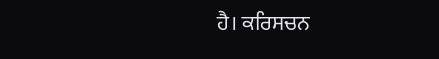ਹੈ। ਕਰਿਸਚਨ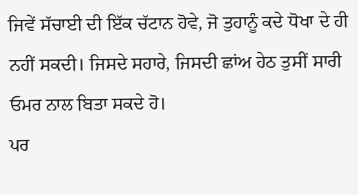ਜਿਵੇਂ ਸੱਚਾਈ ਦੀ ਇੱਕ ਚੱਟਾਨ ਹੋਵੇ, ਜੋ ਤੁਹਾਨੂੰ ਕਦੇ ਧੋਖਾ ਦੇ ਹੀ ਨਹੀਂ ਸਕਦੀ। ਜਿਸਦੇ ਸਹਾਰੇ, ਜਿਸਦੀ ਛਾਂਅ ਹੇਠ ਤੁਸੀਂ ਸਾਰੀ ਓਮਰ ਨਾਲ ਬਿਤਾ ਸਕਦੇ ਹੋ।
ਪਰ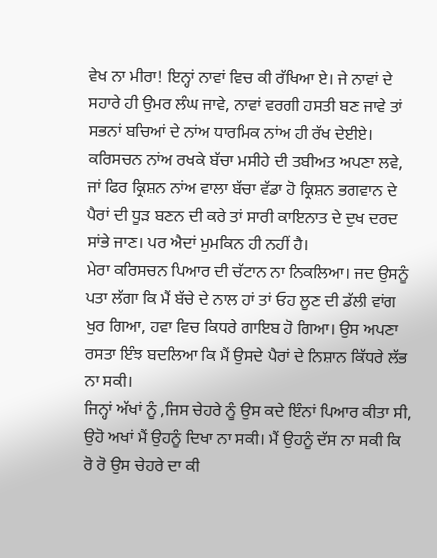ਵੇਖ ਨਾ ਮੀਰਾ! ਇਨ੍ਹਾਂ ਨਾਵਾਂ ਵਿਚ ਕੀ ਰੱਖਿਆ ਏ। ਜੇ ਨਾਵਾਂ ਦੇ ਸਹਾਰੇ ਹੀ ਉਮਰ ਲੰਘ ਜਾਵੇ, ਨਾਵਾਂ ਵਰਗੀ ਹਸਤੀ ਬਣ ਜਾਵੇ ਤਾਂ ਸਭਨਾਂ ਬਚਿਆਂ ਦੇ ਨਾਂਅ ਧਾਰਮਿਕ ਨਾਂਅ ਹੀ ਰੱਖ ਦੇਈਏ। ਕਰਿਸਚਨ ਨਾਂਅ ਰਖਕੇ ਬੱਚਾ ਮਸੀਹੇ ਦੀ ਤਬੀਅਤ ਅਪਣਾ ਲਵੇ, ਜਾਂ ਫਿਰ ਕ੍ਰਿਸ਼ਨ ਨਾਂਅ ਵਾਲਾ ਬੱਚਾ ਵੱਡਾ ਹੋ ਕ੍ਰਿਸ਼ਨ ਭਗਵਾਨ ਦੇ ਪੈਰਾਂ ਦੀ ਧੂੜ ਬਣਨ ਦੀ ਕਰੇ ਤਾਂ ਸਾਰੀ ਕਾਇਨਾਤ ਦੇ ਦੁਖ ਦਰਦ ਸਾਂਭੇ ਜਾਣ। ਪਰ ਐਦਾਂ ਮੁਮਕਿਨ ਹੀ ਨਹੀਂ ਹੈ।
ਮੇਰਾ ਕਰਿਸਚਨ ਪਿਆਰ ਦੀ ਚੱਟਾਨ ਨਾ ਨਿਕਲਿਆ। ਜਦ ਉਸਨੂੰ ਪਤਾ ਲੱਗਾ ਕਿ ਮੈਂ ਬੱਚੇ ਦੇ ਨਾਲ ਹਾਂ ਤਾਂ ਓਹ ਲੂਣ ਦੀ ਡੱਲੀ ਵਾਂਗ ਖੁਰ ਗਿਆ, ਹਵਾ ਵਿਚ ਕਿਧਰੇ ਗਾਇਬ ਹੋ ਗਿਆ। ਉਸ ਅਪਣਾ ਰਸਤਾ ਇੰਝ ਬਦਲਿਆ ਕਿ ਮੈਂ ਉਸਦੇ ਪੈਰਾਂ ਦੇ ਨਿਸ਼ਾਨ ਕਿੱਧਰੇ ਲੱਭ ਨਾ ਸਕੀ।
ਜਿਨ੍ਹਾਂ ਅੱਖਾਂ ਨੂੰ ,ਜਿਸ ਚੇਹਰੇ ਨੂੰ ਉਸ ਕਦੇ ਇੰਨਾਂ ਪਿਆਰ ਕੀਤਾ ਸੀ, ਉਹੋ ਅਖਾਂ ਮੈਂ ਉਹਨੂੰ ਦਿਖਾ ਨਾ ਸਕੀ। ਮੈਂ ਉਹਨੂੰ ਦੱਸ ਨਾ ਸਕੀ ਕਿ ਰੋ ਰੋ ਉਸ ਚੇਹਰੇ ਦਾ ਕੀ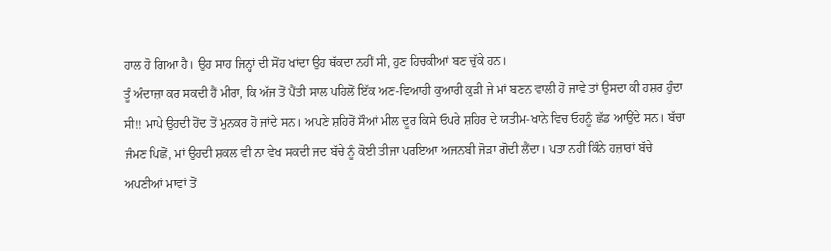ਹਾਲ ਹੋ ਗਿਆ ਹੈ। ਉਹ ਸਾਹ ਜਿਨ੍ਹਾਂ ਦੀ ਸੋਂਹ ਖਾਂਦਾ ਉਹ ਥੱਕਦਾ ਨਹੀਂ ਸੀ, ਹੁਣ ਹਿਚਕੀਆਂ ਬਣ ਚੁੱਕੇ ਹਨ।
ਤੂੰ ਅੰਦਾਜ਼ਾ ਕਰ ਸਕਦੀ ਹੈਂ ਮੀਰਾ, ਕਿ ਅੱਜ ਤੋਂ ਪੈਂਤੀ ਸਾਲ ਪਹਿਲੋਂ ਇੱਕ ਅਣ-ਵਿਆਹੀ ਕੁਆਰੀ ਕੁੜੀ ਜੇ ਮਾਂ ਬਣਨ ਵਾਲੀ ਹੋ ਜਾਵੇ ਤਾਂ ਉਸਦਾ ਕੀ ਹਸ਼ਰ ਹੁੰਦਾ ਸੀ!! ਮਾਪੇ ਉਹਦੀ ਹੋਂਦ ਤੋਂ ਮੁਨਕਰ ਹੋ ਜਾਂਦੇ ਸਨ। ਅਪਣੇ ਸ਼ਹਿਰੋਂ ਸੌਆਂ ਮੀਲ ਦੂਰ ਕਿਸੇ ਓਪਰੇ ਸ਼ਹਿਰ ਦੇ ਯਤੀਮ-ਖਾਨੇ ਵਿਚ ਓਹਨੂੰ ਛੱਡ ਆਉਂਦੇ ਸਨ। ਬੱਚਾ ਜੰਮਣ ਪਿਛੋਂ, ਮਾਂ ਉਹਦੀ ਸ਼ਕਲ ਵੀ ਨਾ ਵੇਖ ਸਕਦੀ ਜਦ ਬੱਚੇ ਨੂੰ ਕੋਈ ਤੀਜਾ ਪਰਇਆ ਅਜਨਬੀ ਜੋੜਾ ਗੋਦੀ ਲੈਂਦਾ। ਪਤਾ ਨਹੀਂ ਕਿੰਨੇ ਹਜ਼ਾਰਾਂ ਬੱਚੇ ਅਪਣੀਆਂ ਮਾਵਾਂ ਤੋਂ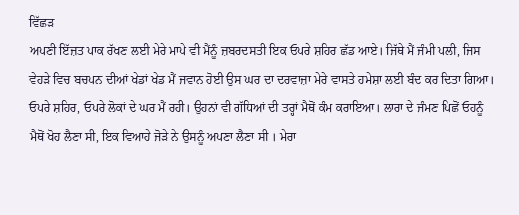ਵਿੱਛੜ
ਅਪਣੀ ਇੱਜ਼ਤ ਪਾਕ ਰੱਖਣ ਲਈ ਮੇਰੇ ਮਾਪੇ ਵੀ ਮੈਂਨੂੰ ਜ਼ਬਰਦਸਤੀ ਇਕ ਓਪਰੇ ਸ਼ਹਿਰ ਛੱਡ ਆਏ। ਜਿੱਥੇ ਮੈਂ ਜੰਮੀ ਪਲੀ, ਜਿਸ ਵੇਹੜੇ ਵਿਚ ਬਚਪਨ ਦੀਆਂ ਖੇਡਾਂ ਖੇਡ ਮੈਂ ਜਵਾਨ ਹੋਈ ਉਸ ਘਰ ਦਾ ਦਰਵਾਜ਼ਾ ਮੇਰੇ ਵਾਸਤੇ ਹਮੇਸ਼ਾ ਲਈ ਬੰਦ ਕਰ ਦਿਤਾ ਗਿਆ।
ਓਪਰੇ ਸ਼ਹਿਰ, ਓਪਰੇ ਲੋਕਾਂ ਦੇ ਘਰ ਮੈਂ ਰਹੀ। ਉਹਨਾਂ ਵੀ ਗੱਧਿਆਂ ਦੀ ਤਰ੍ਹਾਂ ਮੈਥੋਂ ਕੰਮ ਕਰਾਇਆ। ਲਾਰਾ ਦੇ ਜੰਮਣ ਪਿਛੋਂ ਓਹਨੂੰ ਮੈਥੋਂ ਖੋਹ ਲੈਣਾ ਸੀ, ਇਕ ਵਿਆਹੇ ਜੋੜੇ ਨੇ ਉਸਨੂੰ ਅਪਣਾ ਲੈਣਾ ਸੀ । ਮੇਰਾ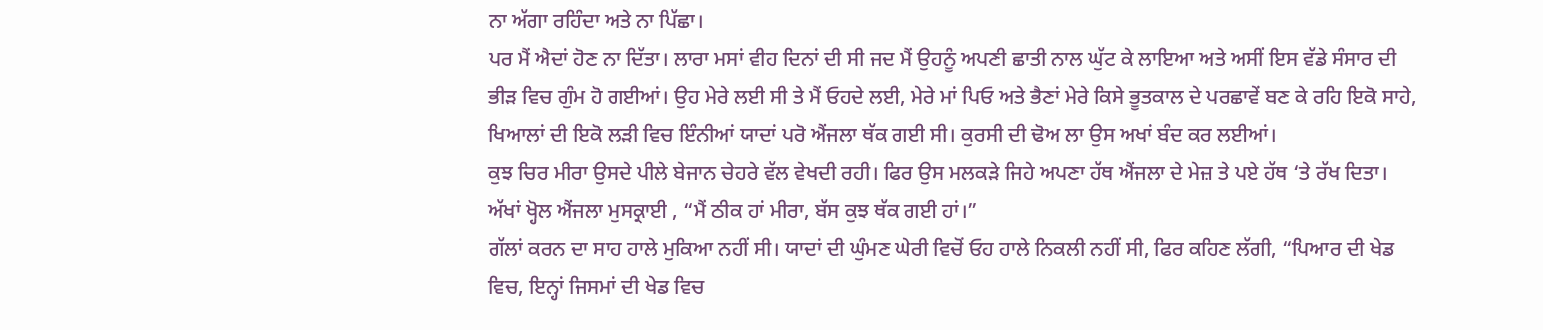ਨਾ ਅੱਗਾ ਰਹਿੰਦਾ ਅਤੇ ਨਾ ਪਿੱਛਾ।
ਪਰ ਮੈਂ ਐਦਾਂ ਹੋਣ ਨਾ ਦਿੱਤਾ। ਲਾਰਾ ਮਸਾਂ ਵੀਹ ਦਿਨਾਂ ਦੀ ਸੀ ਜਦ ਮੈਂ ਉਹਨੂੰ ਅਪਣੀ ਛਾਤੀ ਨਾਲ ਘੁੱਟ ਕੇ ਲਾਇਆ ਅਤੇ ਅਸੀਂ ਇਸ ਵੱਡੇ ਸੰਸਾਰ ਦੀ ਭੀੜ ਵਿਚ ਗੁੰਮ ਹੋ ਗਈਆਂ। ਉਹ ਮੇਰੇ ਲਈ ਸੀ ਤੇ ਮੈਂ ਓਹਦੇ ਲਈ, ਮੇਰੇ ਮਾਂ ਪਿਓ ਅਤੇ ਭੈਣਾਂ ਮੇਰੇ ਕਿਸੇ ਭੂਤਕਾਲ ਦੇ ਪਰਛਾਵੇਂ ਬਣ ਕੇ ਰਹਿ ਇਕੋ ਸਾਹੇ, ਖਿਆਲਾਂ ਦੀ ਇਕੋ ਲੜੀ ਵਿਚ ਇੰਨੀਆਂ ਯਾਦਾਂ ਪਰੋ ਐਂਜਲਾ ਥੱਕ ਗਈ ਸੀ। ਕੁਰਸੀ ਦੀ ਢੋਅ ਲਾ ਉਸ ਅਖਾਂ ਬੰਦ ਕਰ ਲਈਆਂ।
ਕੁਝ ਚਿਰ ਮੀਰਾ ਉਸਦੇ ਪੀਲੇ ਬੇਜਾਨ ਚੇਹਰੇ ਵੱਲ ਵੇਖਦੀ ਰਹੀ। ਫਿਰ ਉਸ ਮਲਕੜੇ ਜਿਹੇ ਅਪਣਾ ਹੱਥ ਐਂਜਲਾ ਦੇ ਮੇਜ਼ ਤੇ ਪਏ ਹੱਥ ‘ਤੇ ਰੱਖ ਦਿਤਾ।
ਅੱਖਾਂ ਖ੍ਹੋਲ ਐਂਜਲਾ ਮੁਸਕ੍ਰਾਈ , “ਮੈਂ ਠੀਕ ਹਾਂ ਮੀਰਾ, ਬੱਸ ਕੁਝ ਥੱਕ ਗਈ ਹਾਂ।”
ਗੱਲਾਂ ਕਰਨ ਦਾ ਸਾਹ ਹਾਲੇ ਮੁਕਿਆ ਨਹੀਂ ਸੀ। ਯਾਦਾਂ ਦੀ ਘੁੰਮਣ ਘੇਰੀ ਵਿਚੋਂ ਓਹ ਹਾਲੇ ਨਿਕਲੀ ਨਹੀਂ ਸੀ, ਫਿਰ ਕਹਿਣ ਲੱਗੀ, “ਪਿਆਰ ਦੀ ਖੇਡ ਵਿਚ, ਇਨ੍ਹਾਂ ਜਿਸਮਾਂ ਦੀ ਖੇਡ ਵਿਚ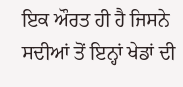ਇਕ ਔਰਤ ਹੀ ਹੈ ਜਿਸਨੇ ਸਦੀਆਂ ਤੋਂ ਇਨ੍ਹਾਂ ਖੇਡਾਂ ਦੀ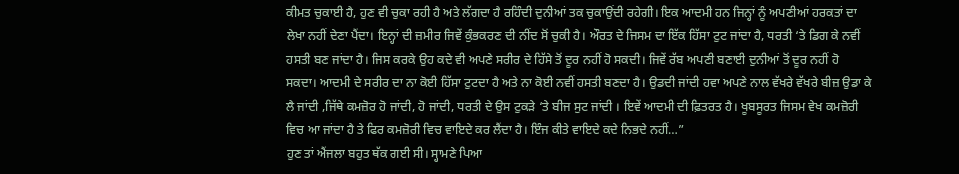ਕੀਮਤ ਚੁਕਾਈ ਹੈ, ਹੁਣ ਵੀ ਚੁਕਾ ਰਹੀ ਹੈ ਅਤੇ ਲੱਗਦਾ ਹੈ ਰਹਿੰਦੀ ਦੁਨੀਆਂ ਤਕ ਚੁਕਾਉਂਦੀ ਰਹੇਗੀ। ਇਕ ਆਦਮੀ ਹਨ ਜਿਨ੍ਹਾਂ ਨੂੰ ਅਪਣੀਆਂ ਹਰਕਤਾਂ ਦਾ ਲੇਖਾ ਨਹੀਂ ਦੇਣਾ ਪੈਂਦਾ। ਇਨ੍ਹਾਂ ਦੀ ਜ਼ਮੀਰ ਜਿਵੇਂ ਕੁੰਭਕਰਣ ਦੀ ਨੀਂਦ ਸੋਂ ਚੁਕੀ ਹੈ। ਔਰਤ ਦੇ ਜਿਸਮ ਦਾ ਇੱਕ ਹਿੱਸਾ ਟੁਟ ਜਾਂਦਾ ਹੈ, ਧਰਤੀ ‘ਤੇ ਡਿਗ ਕੇ ਨਵੀਂ ਹਸਤੀ ਬਣ ਜਾਂਦਾ ਹੈ। ਜਿਸ ਕਰਕੇ ਉਹ ਕਦੇ ਵੀ ਅਪਣੇ ਸਰੀਰ ਦੇ ਹਿੱਸੇ ਤੋਂ ਦੂਰ ਨਹੀਂ ਹੋ ਸਕਦੀ। ਜਿਵੇਂ ਰੱਬ ਅਪਣੀ ਬਣਾਈ ਦੁਨੀਆਂ ਤੋਂ ਦੂਰ ਨਹੀਂ ਹੋ ਸਕਦਾ। ਆਦਮੀ ਦੇ ਸਰੀਰ ਦਾ ਨਾ ਕੋਈ ਹਿੱਸਾ ਟੁਟਦਾ ਹੈ ਅਤੇ ਨਾ ਕੋਈ ਨਵੀਂ ਹਸਤੀ ਬਣਦਾ ਹੈ। ਉਡਦੀ ਜਾਂਦੀ ਹਵਾ ਅਪਣੇ ਨਾਲ ਵੱਖਰੇ ਵੱਖਰੇ ਬੀਜ਼ ਉਡਾ ਕੇ ਲੈ ਜਾਂਦੀ ,ਜਿੱਥੇ ਕਮਜ਼ੋਰ ਹੋ ਜਾਂਦੀ, ਹੋ ਜਾਂਦੀ, ਧਰਤੀ ਦੇ ਉਸ ਟੁਕੜੇ ‘ਤੇ ਬੀਜ ਸੁਟ ਜਾਂਦੀ । ਇਵੇਂ ਆਦਮੀ ਦੀ ਫ਼ਿਤਰਤ ਹੈ। ਖੂਬਸੂਰਤ ਜਿਸਮ ਵੇਖ ਕਮਜ਼ੋਰੀ ਵਿਚ ਆ ਜਾਂਦਾ ਹੈ ਤੇ ਫਿਰ ਕਮਜ਼ੋਰੀ ਵਿਚ ਵਾਇਦੇ ਕਰ ਲੈਂਦਾ ਹੈ। ਇੰਜ ਕੀਤੇ ਵਾਇਦੇ ਕਦੇ ਨਿਭਦੇ ਨਹੀਂ…”
ਹੁਣ ਤਾਂ ਐਂਜਲਾ ਬਹੁਤ ਥੱਕ ਗਈ ਸੀ। ਸ੍ਹਾਮਣੇ ਪਿਆ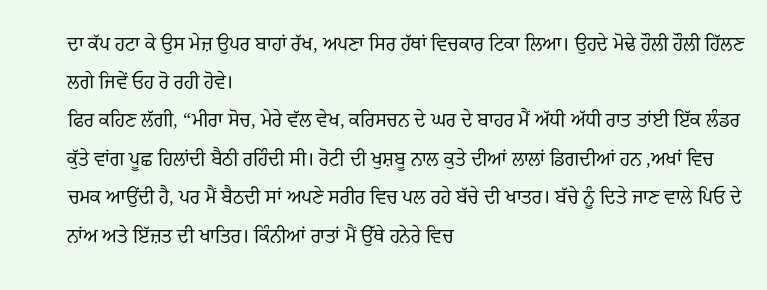ਦਾ ਕੱਪ ਹਟਾ ਕੇ ਉਸ ਮੇਜ਼ ਉਪਰ ਬਾਹਾਂ ਰੱਖ, ਅਪਣਾ ਸਿਰ ਹੱਥਾਂ ਵਿਚਕਾਰ ਟਿਕਾ ਲਿਆ। ਉਹਦੇ ਮੋਢੇ ਹੌਲੀ ਹੌਲੀ ਹਿੱਲਣ ਲਗੇ ਜਿਵੇਂ ਓਹ ਰੋ ਰਹੀ ਹੋਵੇ।
ਫਿਰ ਕਹਿਣ ਲੱਗੀ, “ਮੀਰਾ ਸੋਚ, ਮੇਰੇ ਵੱਲ ਵੇਖ, ਕਰਿਸਚਨ ਦੇ ਘਰ ਦੇ ਬਾਹਰ ਮੈਂ ਅੱਧੀ ਅੱਧੀ ਰਾਤ ਤਾਂਈ ਇੱਕ ਲੰਡਰ ਕੁੱਤੇ ਵਾਂਗ ਪੂਛ ਹਿਲਾਂਦੀ ਬੈਠੀ ਰਹਿੰਦੀ ਸੀ। ਰੋਟੀ ਦੀ ਖੁਸ਼ਬੂ ਨਾਲ ਕੁਤੇ ਦੀਆਂ ਲਾਲਾਂ ਡਿਗਦੀਆਂ ਹਨ ,ਅਖਾਂ ਵਿਚ ਚਮਕ ਆਉਂਦੀ ਹੈ, ਪਰ ਮੈਂ ਬੈਠਦੀ ਸਾਂ ਅਪਣੇ ਸਰੀਰ ਵਿਚ ਪਲ ਰਹੇ ਬੱਚੇ ਦੀ ਖਾਤਰ। ਬੱਚੇ ਨੂੰ ਦਿਤੇ ਜਾਣ ਵਾਲੇ ਪਿਓ ਦੇ ਨਾਂਅ ਅਤੇ ਇੱਜ਼ਤ ਦੀ ਖਾਤਿਰ। ਕਿੰਨੀਆਂ ਰਾਤਾਂ ਮੈਂ ਉੱਥੇ ਹਨੇਰੇ ਵਿਚ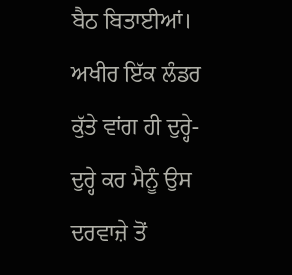ਬੈਠ ਬਿਤਾਈਆਂ। ਅਖੀਰ ਇੱਕ ਲੰਡਰ ਕੁੱਤੇ ਵਾਂਗ ਹੀ ਦੁਰ੍ਹੇ-ਦੁਰ੍ਹੇ ਕਰ ਮੈਨੂੰ ਉਸ ਦਰਵਾਜ਼ੇ ਤੋਂ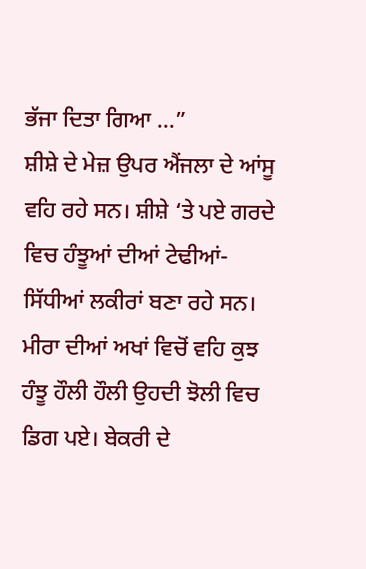ਭੱਜਾ ਦਿਤਾ ਗਿਆ …”
ਸ਼ੀਸ਼ੇ ਦੇ ਮੇਜ਼ ਉਪਰ ਐਂਜਲਾ ਦੇ ਆਂਸੂ ਵਹਿ ਰਹੇ ਸਨ। ਸ਼ੀਸ਼ੇ ‘ਤੇ ਪਏ ਗਰਦੇ ਵਿਚ ਹੰਝੂਆਂ ਦੀਆਂ ਟੇਢੀਆਂ-ਸਿੱਧੀਆਂ ਲਕੀਰਾਂ ਬਣਾ ਰਹੇ ਸਨ।
ਮੀਰਾ ਦੀਆਂ ਅਖਾਂ ਵਿਚੋਂ ਵਹਿ ਕੁਝ ਹੰਝੂ ਹੌਲੀ ਹੌਲੀ ਉਹਦੀ ਝੋਲੀ ਵਿਚ ਡਿਗ ਪਏ। ਬੇਕਰੀ ਦੇ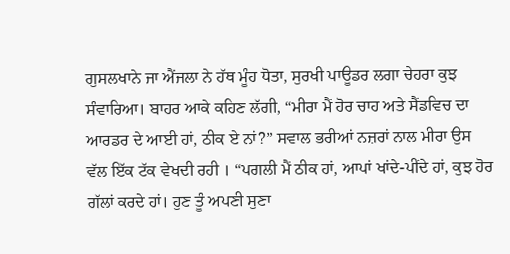ਗੁਸਲਖਾਨੇ ਜਾ ਐਂਜਲਾ ਨੇ ਹੱਥ ਮੂੰਹ ਧੋਤਾ, ਸੁਰਖੀ ਪਾਊਡਰ ਲਗਾ ਚੇਹਰਾ ਕੁਝ ਸੰਵਾਰਿਆ। ਬਾਹਰ ਆਕੇ ਕਹਿਣ ਲੱਗੀ, “ਮੀਰਾ ਮੈਂ ਹੋਰ ਚਾਹ ਅਤੇ ਸੈਂਡਵਿਚ ਦਾ ਆਰਡਰ ਦੇ ਆਈ ਹਾਂ, ਠੀਕ ਏ ਨਾਂ?” ਸਵਾਲ ਭਰੀਆਂ ਨਜ਼ਰਾਂ ਨਾਲ ਮੀਰਾ ਉਸ ਵੱਲ ਇੱਕ ਟੱਕ ਵੇਖਦੀ ਰਹੀ । “ਪਗਲੀ ਮੈਂ ਠੀਕ ਹਾਂ, ਆਪਾਂ ਖਾਂਦੇ-ਪੀਂਦੇ ਹਾਂ, ਕੁਝ ਹੋਰ ਗੱਲਾਂ ਕਰਦੇ ਹਾਂ। ਹੁਣ ਤੂੰ ਅਪਣੀ ਸੁਣਾ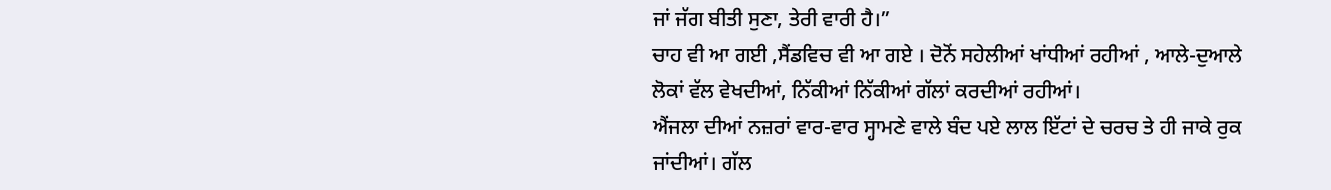ਜਾਂ ਜੱਗ ਬੀਤੀ ਸੁਣਾ, ਤੇਰੀ ਵਾਰੀ ਹੈ।”
ਚਾਹ ਵੀ ਆ ਗਈ ,ਸੈਂਡਵਿਚ ਵੀ ਆ ਗਏ । ਦੋਨੋਂ ਸਹੇਲੀਆਂ ਖਾਂਧੀਆਂ ਰਹੀਆਂ , ਆਲੇ-ਦੁਆਲੇ ਲੋਕਾਂ ਵੱਲ ਵੇਖਦੀਆਂ, ਨਿੱਕੀਆਂ ਨਿੱਕੀਆਂ ਗੱਲਾਂ ਕਰਦੀਆਂ ਰਹੀਆਂ।
ਐਂਜਲਾ ਦੀਆਂ ਨਜ਼ਰਾਂ ਵਾਰ-ਵਾਰ ਸ੍ਹਾਮਣੇ ਵਾਲੇ ਬੰਦ ਪਏ ਲਾਲ ਇੱਟਾਂ ਦੇ ਚਰਚ ਤੇ ਹੀ ਜਾਕੇ ਰੁਕ ਜਾਂਦੀਆਂ। ਗੱਲ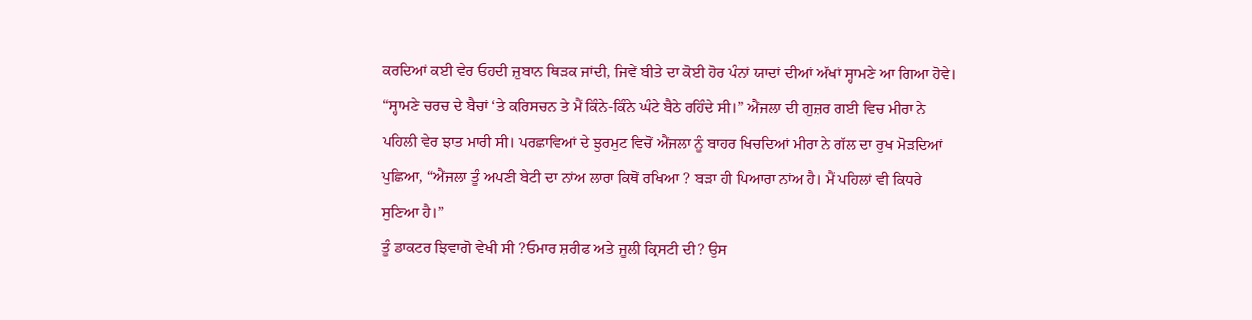ਕਰਦਿਆਂ ਕਈ ਵੇਰ ਓਹਦੀ ਜ਼ੁਬਾਨ ਥਿੜਕ ਜਾਂਦੀ, ਜਿਵੇਂ ਬੀਤੇ ਦਾ ਕੋਈ ਹੋਰ ਪੰਨਾਂ ਯਾਦਾਂ ਦੀਆਂ ਅੱਖਾਂ ਸ੍ਹਾਮਣੇ ਆ ਗਿਆ ਹੋਵੇ।
“ਸ੍ਹਾਮਣੇ ਚਰਚ ਦੇ ਬੈਚਾਂ ‘ਤੇ ਕਰਿਸਚਨ ਤੇ ਮੈਂ ਕਿੰਨੇ-ਕਿੰਨੇ ਘੰਟੇ ਬੈਠੇ ਰਹਿੰਦੇ ਸੀ।” ਐਂਜਲਾ ਦੀ ਗੁਜ਼ਰ ਗਈ ਵਿਚ ਮੀਰਾ ਨੇ ਪਹਿਲੀ ਵੇਰ ਝਾਤ ਮਾਰੀ ਸੀ। ਪਰਛਾਵਿਆਂ ਦੇ ਝੁਰਮੁਟ ਵਿਚੋਂ ਐਂਜਲਾ ਨੂੰ ਬਾਹਰ ਖਿਚਦਿਆਂ ਮੀਰਾ ਨੇ ਗੱਲ ਦਾ ਰੁਖ ਮੋੜਦਿਆਂ ਪੁਛਿਆ, “ਐਂਜਲਾ ਤੂੰ ਅਪਣੀ ਬੇਟੀ ਦਾ ਨਾਂਅ ਲਾਰਾ ਕਿਥੋਂ ਰਖਿਆ ? ਬੜਾ ਹੀ ਪਿਆਰਾ ਨਾਂਅ ਹੈ। ਮੈਂ ਪਹਿਲਾਂ ਵੀ ਕਿਧਰੇ ਸੁਣਿਆ ਹੈ।”
ਤੂੰ ਡਾਕਟਰ ਝਿਵਾਗੋ ਵੇਖੀ ਸੀ ?ਓਮਾਰ ਸ਼ਰੀਫ ਅਤੇ ਜੂਲੀ ਕ੍ਰਿਸਟੀ ਦੀ? ਉਸ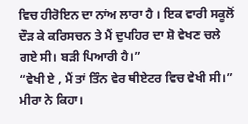ਵਿਚ ਹੀਰੋਇਨ ਦਾ ਨਾਂਅ ਲਾਰਾ ਹੈ । ਇਕ ਵਾਰੀ ਸਕੂਲੋਂ ਦੌੜ ਕੇ ਕਰਿਸਚਨ ਤੇ ਮੈਂ ਦੁਪਹਿਰ ਦਾ ਸ਼ੋ ਵੇਖਣ ਚਲੇ ਗਏ ਸੀ। ਬੜੀ ਪਿਆਰੀ ਹੈ।”
“ਵੇਖੀ ਏ , ਮੈਂ ਤਾਂ ਤਿੰਨ ਵੇਰ ਥੀਏਟਰ ਵਿਚ ਵੇਖੀ ਸੀ।” ਮੀਰਾ ਨੇ ਕਿਹਾ।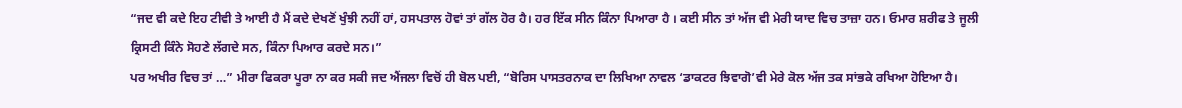“ਜਦ ਵੀ ਕਦੇ ਇਹ ਟੀਵੀ ਤੇ ਆਈ ਹੈ ਮੈਂ ਕਦੇ ਦੇਖਣੋਂ ਖੁੰਝੀ ਨਹੀਂ ਹਾਂ, ਹਸਪਤਾਲ ਹੋਵਾਂ ਤਾਂ ਗੱਲ ਹੋਰ ਹੈ। ਹਰ ਇੱਕ ਸੀਨ ਕਿੰਨਾ ਪਿਆਰਾ ਹੈ । ਕਈ ਸੀਨ ਤਾਂ ਅੱਜ ਵੀ ਮੇਰੀ ਯਾਦ ਵਿਚ ਤਾਜ਼ਾ ਹਨ। ਓਮਾਰ ਸ਼ਰੀਫ ਤੇ ਜੂਲੀ ਕ੍ਰਿਸਟੀ ਕਿੰਨੇ ਸੋਹਣੇ ਲੱਗਦੇ ਸਨ, ਕਿੰਨਾ ਪਿਆਰ ਕਰਦੇ ਸਨ।”
ਪਰ ਅਖੀਰ ਵਿਚ ਤਾਂ …” ਮੀਰਾ ਫਿਕਰਾ ਪੂਰਾ ਨਾ ਕਰ ਸਕੀ ਜਦ ਐਂਜਲਾ ਵਿਚੋਂ ਹੀ ਬੋਲ ਪਈ, “ਬੋਰਿਸ ਪਾਸਤਰਨਾਕ ਦਾ ਲਿਖਿਆ ਨਾਵਲ ‘ਡਾਕਟਰ ਝਿਵਾਗੋ’ਵੀ ਮੇਰੇ ਕੋਲ ਅੱਜ ਤਕ ਸਾਂਭਕੇ ਰਖਿਆ ਹੋਇਆ ਹੈ।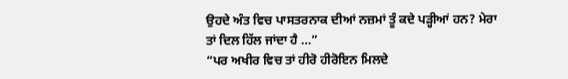ਉਹਦੇ ਅੰਤ ਵਿਚ ਪਾਸਤਰਨਾਕ ਦੀਆਂ ਨਜ਼ਮਾਂ ਤੂੰ ਕਦੇ ਪੜ੍ਹੀਆਂ ਹਨ? ਮੇਰਾ ਤਾਂ ਦਿਲ ਹਿੱਲ ਜਾਂਦਾ ਹੈ …”
“ਪਰ ਅਖੀਰ ਵਿਚ ਤਾਂ ਹੀਰੋ ਹੀਰੋਇਨ ਮਿਲਦੇ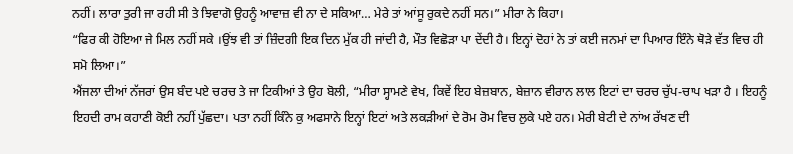ਨਹੀਂ। ਲਾਰਾ ਤੁਰੀ ਜਾ ਰਹੀ ਸੀ ਤੇ ਝਿਵਾਗੋ ਉਹਨੂੰ ਆਵਾਜ਼ ਵੀ ਨਾ ਦੇ ਸਕਿਆ… ਮੇਰੇ ਤਾਂ ਆਂਸੂ ਰੁਕਦੇ ਨਹੀਂ ਸਨ।” ਮੀਰਾ ਨੇ ਕਿਹਾ।
“ਫਿਰ ਕੀ ਹੋਇਆ ਜੇ ਮਿਲ ਨਹੀਂ ਸਕੇ ।ਉਂਝ ਵੀ ਤਾਂ ਜ਼ਿੰਦਗੀ ਇਕ ਦਿਨ ਮੁੱਕ ਹੀ ਜਾਂਦੀ ਹੈ, ਮੌਤ ਵਿਛੋੜਾ ਪਾ ਦੇਂਦੀ ਹੈ। ਇਨ੍ਹਾਂ ਦੋਹਾਂ ਨੇ ਤਾਂ ਕਈ ਜਨਮਾਂ ਦਾ ਪਿਆਰ ਇੰਨੇ ਥੋੜੇ ਵੱਤ ਵਿਚ ਹੀ ਸਮੋ ਲਿਆ।”
ਐਂਜਲਾ ਦੀਆਂ ਨੱਜਰਾਂ ਉਸ ਬੰਦ ਪਏ ਚਰਚ ਤੇ ਜਾ ਟਿਕੀਆਂ ਤੇ ਉਹ ਬੋਲੀ, “ਮੀਰਾ ਸ੍ਹਾਮਣੇ ਵੇਖ, ਕਿਵੇਂ ਇਹ ਬੇਜ਼ਬਾਨ, ਬੇਜ਼ਾਨ ਵੀਰਾਨ ਲਾਲ ਇਟਾਂ ਦਾ ਚਰਚ ਚੁੱਪ-ਚਾਪ ਖੜਾ ਹੈ । ਇਹਨੂੰ ਇਹਦੀ ਰਾਮ ਕਹਾਣੀ ਕੋਈ ਨਹੀਂ ਪੁੱਛਦਾ। ਪਤਾ ਨਹੀਂ ਕਿੰਨੇ ਕੁ ਅਫਸਾਨੇ ਇਨ੍ਹਾਂ ਇਟਾਂ ਅਤੇ ਲਕੜੀਆਂ ਦੇ ਰੋਮ ਰੋਮ ਵਿਚ ਲੁਕੇ ਪਏ ਹਨ। ਮੇਰੀ ਬੇਟੀ ਦੇ ਨਾਂਅ ਰੱਖਣ ਦੀ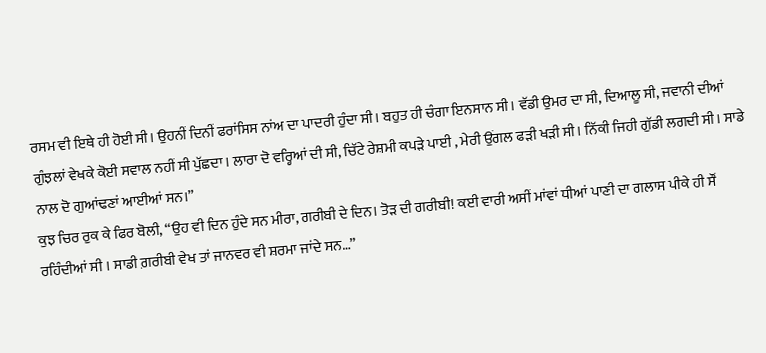ਰਸਮ ਵੀ ਇਥੇ ਹੀ ਹੋਈ ਸੀ। ਉਹਨੀਂ ਦਿਨੀਂ ਫਰਾਂਸਿਸ ਨਾਂਅ ਦਾ ਪਾਦਰੀ ਹੁੰਦਾ ਸੀ। ਬਹੁਤ ਹੀ ਚੰਗਾ ਇਨਸਾਨ ਸੀ। ਵੱਡੀ ਉਮਰ ਦਾ ਸੀ, ਦਿਆਲੂ ਸੀ, ਜਵਾਨੀ ਦੀਆਂ ਗੁੰਝਲਾਂ ਵੇਖਕੇ ਕੋਈ ਸਵਾਲ ਨਹੀਂ ਸੀ ਪੁੱਛਦਾ। ਲਾਰਾ ਦੋ ਵਰ੍ਹਿਆਂ ਦੀ ਸੀ, ਚਿੱਟੇ ਰੇਸ਼ਮੀ ਕਪੜੇ ਪਾਈ , ਮੇਰੀ ਉਂਗਲ ਫੜੀ ਖੜੀ ਸੀ। ਨਿੱਕੀ ਜਿਹੀ ਗੁੱਡੀ ਲਗਦੀ ਸੀ। ਸਾਡੇ ਨਾਲ ਦੋ ਗੁਆਂਢਣਾਂ ਆਈਆਂ ਸਨ।”
ਕੁਝ ਚਿਰ ਰੁਕ ਕੇ ਫਿਰ ਬੋਲੀ, “ਉਹ ਵੀ ਦਿਨ ਹੁੰਦੇ ਸਨ ਮੀਰਾ, ਗਰੀਬੀ ਦੇ ਦਿਨ। ਤੋੜ ਦੀ ਗਰੀਬੀ! ਕਈ ਵਾਰੀ ਅਸੀਂ ਮਾਂਵਾਂ ਧੀਆਂ ਪਾਣੀ ਦਾ ਗਲਾਸ ਪੀਕੇ ਹੀ ਸੌਂ ਰਹਿੰਦੀਆਂ ਸੀ । ਸਾਡੀ ਗ਼ਰੀਬੀ ਵੇਖ ਤਾਂ ਜਾਨਵਰ ਵੀ ਸ਼ਰਮਾ ਜਾਂਦੇ ਸਨ…”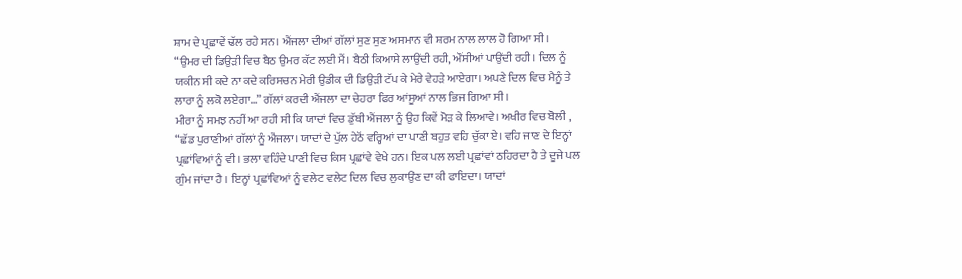ਸ਼ਾਮ ਦੇ ਪ੍ਰਛਾਵੇਂ ਢੱਲ ਰਹੇ ਸਨ। ਐਂਜਲਾ ਦੀਆਂ ਗੱਲਾਂ ਸੁਣ ਸੁਣ ਅਸਮਾਨ ਵੀ ਸ਼ਰਮ ਨਾਲ ਲਾਲ ਹੋ ਗਿਆ ਸੀ।
“ਉਮਰ ਦੀ ਡਿਉੜੀ ਵਿਚ ਬੈਠ ਉਮਰ ਕੱਟ ਲਈ ਮੈਂ। ਬੈਠੀ ਕਿਆਸੇ ਲਾਉਂਦੀ ਰਹੀ, ਔਂਸੀਆਂ ਪਾਉਂਦੀ ਰਹੀ। ਦਿਲ ਨੂੰ ਯਕੀਨ ਸੀ ਕਦੇ ਨਾ ਕਦੇ ਕਰਿਸਚਨ ਮੇਰੀ ਉਡੀਕ ਦੀ ਡਿਉੜੀ ਟੱਪ ਕੇ ਮੇਰੇ ਵੇਹੜੇ ਆਏਗਾ। ਅਪਣੇ ਦਿਲ ਵਿਚ ਮੈਨੂੰ ਤੇ ਲਾਰਾ ਨੂੰ ਲਕੋ ਲਏਗਾ…” ਗੱਲਾਂ ਕਰਦੀ ਐਂਜਲਾ ਦਾ ਚੇਹਰਾ ਫਿਰ ਆਂਸੂਆਂ ਨਾਲ ਭਿਜ ਗਿਆ ਸੀ।
ਮੀਰਾ ਨੂੰ ਸਮਝ ਨਹੀਂ ਆ ਰਹੀ ਸੀ ਕਿ ਯਾਦਾਂ ਵਿਚ ਡੁੱਬੀ ਐਂਜਲਾ ਨੂੰ ਉਹ ਕਿਵੇਂ ਮੋੜ ਕੇ ਲਿਆਵੇ। ਅਖੀਰ ਵਿਚ ਬੋਲੀ , “ਛੱਡ ਪੁਰਾਣੀਆਂ ਗੱਲਾਂ ਨੂੰ ਐਂਜਲਾ। ਯਾਦਾਂ ਦੇ ਪੁੱਲ ਹੇਠੋਂ ਵਰ੍ਹਿਆਂ ਦਾ ਪਾਣੀ ਬਹੁਤ ਵਹਿ ਚੁੱਕਾ ਏ। ਵਹਿ ਜਾਣ ਦੇ ਇਨ੍ਹਾਂ ਪ੍ਰਛਾਂਵਿਆਂ ਨੂੰ ਵੀ। ਭਲਾ ਵਹਿੰਦੇ ਪਾਣੀ ਵਿਚ ਕਿਸ ਪ੍ਰਛਾਂਵੇ ਵੇਖੇ ਹਨ। ਇਕ ਪਲ ਲਈ ਪ੍ਰਛਾਂਵਾਂ ਠਹਿਰਦਾ ਹੈ ਤੇ ਦੂਜੇ ਪਲ ਗੁੰਮ ਜਾਂਦਾ ਹੈ । ਇਨ੍ਹਾਂ ਪ੍ਰਛਾਂਵਿਆਂ ਨੂੰ ਵਲੇਟ ਵਲੇਟ ਦਿਲ ਵਿਚ ਲੁਕਾਉਂਣ ਦਾ ਕੀ ਫਾਇਦਾ। ਯਾਦਾਂ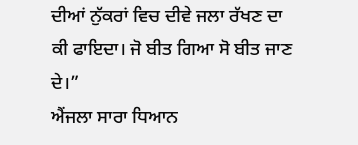ਦੀਆਂ ਨੁੱਕਰਾਂ ਵਿਚ ਦੀਵੇ ਜਲਾ ਰੱਖਣ ਦਾ ਕੀ ਫਾਇਦਾ। ਜੋ ਬੀਤ ਗਿਆ ਸੋ ਬੀਤ ਜਾਣ ਦੇ।”
ਐਂਜਲਾ ਸਾਰਾ ਧਿਆਨ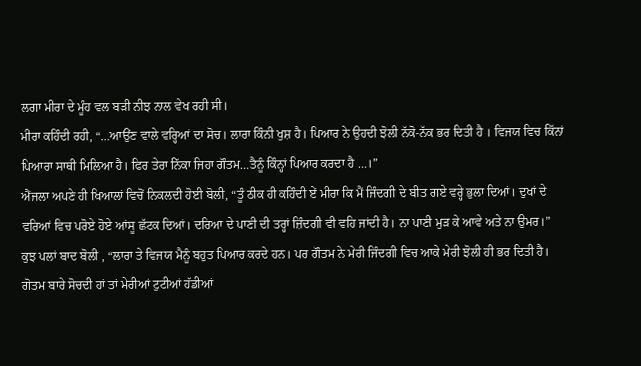ਲਗਾ ਮੀਰਾ ਦੇ ਮੂੰਹ ਵਲ ਬੜੀ ਨੀਝ ਨਾਲ ਵੇਖ ਰਹੀ ਸੀ।
ਮੀਰਾ ਕਹਿੰਦੀ ਰਹੀ, “…ਆਉਂਣ ਵਾਲੇ ਵਰ੍ਹਿਆਂ ਦਾ ਸੋਚ। ਲਾਰਾ ਕਿੰਨੀ ਖੁਸ਼ ਹੈ। ਪਿਆਰ ਨੇ ਉਹਦੀ ਝੋਲੀ ਨੱਕੋ-ਨੱਕ ਭਰ ਦਿਤੀ ਹੈ । ਵਿਜਯ ਵਿਚ ਕਿੱਨਾਂ ਪਿਆਰਾ ਸਾਥੀ ਮਿਲਿਆ ਹੈ। ਫਿਰ ਤੇਰਾ ਨਿੱਕਾ ਜਿਹਾ ਗੌਤਮ…ਤੈਨੂੰ ਕਿੰਨ੍ਹਾਂ ਪਿਆਰ ਕਰਦਾ ਹੈ …।”
ਐਂਜਲਾ ਅਪਣੇ ਹੀ ਖਿਆਲਾਂ ਵਿਚੋਂ ਨਿਕਲਦੀ ਹੋਈ ਬੋਲੀ, “ਤੂੰ ਠੀਕ ਹੀ ਕਹਿੰਦੀ ਏਂ ਮੀਰਾ ਕਿ ਮੈਂ ਜਿੰਦਗੀ ਦੇ ਬੀਤ ਗਏ ਵਰ੍ਹੇ ਭੁਲਾ ਦਿਆਂ। ਦੁਖਾਂ ਦੇ ਵਰਿਆਂ ਵਿਚ ਪਰੋਏ ਹੋਏ ਆਂਸੂ ਛੱਟਕ ਦਿਆਂ। ਦਰਿਆ ਦੇ ਪਾਣੀ ਦੀ ਤਰ੍ਹਾਂ ਜ਼ਿੰਦਗੀ ਵੀ ਵਹਿ ਜਾਂਦੀ ਹੈ। ਨਾ ਪਾਣੀ ਮੁੜ ਕੇ ਆਵੇ ਅਤੇ ਨਾ ਉਮਰ।”
ਕੁਝ ਪਲਾਂ ਬਾਦ ਬੋਲੀ , “ਲਾਰਾ ਤੇ ਵਿਜਯ ਮੈਨੂੰ ਬਹੁਤ ਪਿਆਰ ਕਰਦੇ ਹਨ। ਪਰ ਗੌਤਮ ਨੇ ਮੇਰੀ ਜਿੰਦਗੀ ਵਿਚ ਆਕੇ ਮੇਰੀ ਝੋਲੀ ਹੀ ਭਰ ਦਿਤੀ ਹੈ। ਗੋਤਮ ਬਾਰੇ ਸੋਚਦੀ ਹਾਂ ਤਾਂ ਮੇਰੀਆਂ ਟੁਟੀਆਂ ਹੱਡੀਆਂ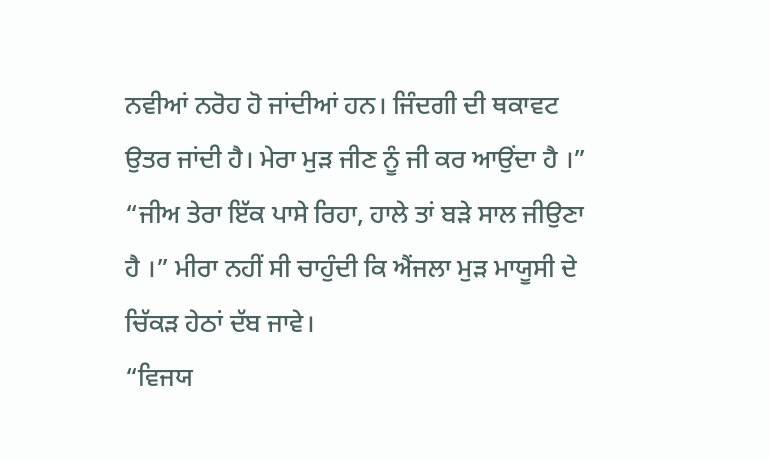ਨਵੀਆਂ ਨਰੋਹ ਹੋ ਜਾਂਦੀਆਂ ਹਨ। ਜਿੰਦਗੀ ਦੀ ਥਕਾਵਟ ਉਤਰ ਜਾਂਦੀ ਹੈ। ਮੇਰਾ ਮੁੜ ਜੀਣ ਨੂੰ ਜੀ ਕਰ ਆਉਂਦਾ ਹੈ ।”
“ਜੀਅ ਤੇਰਾ ਇੱਕ ਪਾਸੇ ਰਿਹਾ, ਹਾਲੇ ਤਾਂ ਬੜੇ ਸਾਲ ਜੀਉਣਾ ਹੈ ।” ਮੀਰਾ ਨਹੀਂ ਸੀ ਚਾਹੁੰਦੀ ਕਿ ਐਂਜਲਾ ਮੁੜ ਮਾਯੂਸੀ ਦੇ ਚਿੱਕੜ ਹੇਠਾਂ ਦੱਬ ਜਾਵੇ।
“ਵਿਜਯ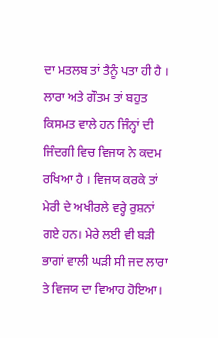ਦਾ ਮਤਲਬ ਤਾਂ ਤੈਨੂੰ ਪਤਾ ਹੀ ਹੈ । ਲਾਰਾ ਅਤੇ ਗੌਤਮ ਤਾਂ ਬਹੁਤ ਕਿਸਮਤ ਵਾਲੇ ਹਨ ਜਿੰਨ੍ਹਾਂ ਦੀ ਜਿੰਦਗੀ ਵਿਚ ਵਿਜਯ ਨੇ ਕਦਮ ਰਖਿਆ ਹੈ । ਵਿਜਯ ਕਰਕੇ ਤਾਂ ਮੇਰੀ ਦੇ ਅਖੀਰਲੇ ਵਰ੍ਹੇ ਰੁਸ਼ਨਾਂ ਗਏ ਹਨ। ਮੇਰੇ ਲਈ ਵੀ ਬੜੀ ਭਾਗਾਂ ਵਾਲੀ ਘੜੀ ਸੀ ਜਦ ਲਾਰਾ ਤੇ ਵਿਜਯ ਦਾ ਵਿਆਹ ਹੋਇਆ।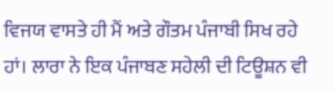ਵਿਜਯ ਵਾਸਤੇ ਹੀ ਮੈਂ ਅਤੇ ਗੌਤਮ ਪੰਜਾਬੀ ਸਿਖ ਰਹੇ ਹਾਂ। ਲਾਰਾ ਨੇ ਇਕ ਪੰਜਾਬਣ ਸਹੇਲੀ ਦੀ ਟਿਊਸ਼ਨ ਵੀ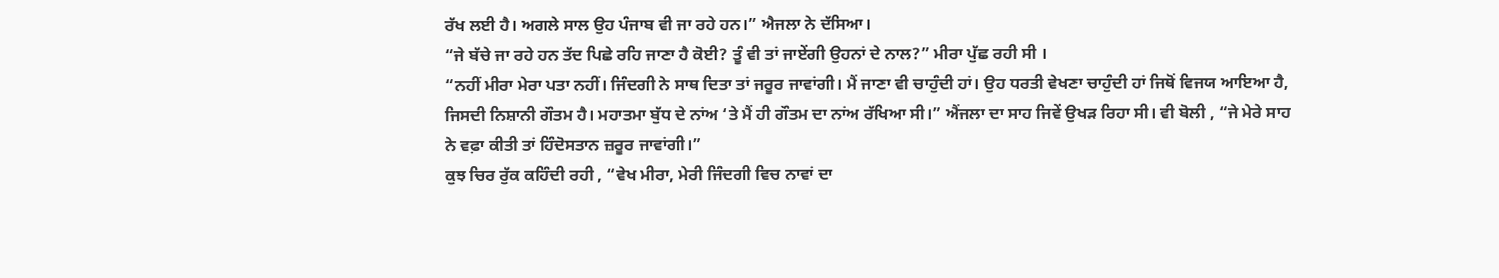ਰੱਖ ਲਈ ਹੈ। ਅਗਲੇ ਸਾਲ ਉਹ ਪੰਜਾਬ ਵੀ ਜਾ ਰਹੇ ਹਨ।” ਐਜਲਾ ਨੇ ਦੱਸਿਆ।
“ਜੇ ਬੱਚੇ ਜਾ ਰਹੇ ਹਨ ਤੱਦ ਪਿਛੇ ਰਹਿ ਜਾਣਾ ਹੈ ਕੋਈ? ਤੂੰ ਵੀ ਤਾਂ ਜਾਏਂਗੀ ਉਹਨਾਂ ਦੇ ਨਾਲ?” ਮੀਰਾ ਪੁੱਛ ਰਹੀ ਸੀ ।
“ਨਹੀਂ ਮੀਰਾ ਮੇਰਾ ਪਤਾ ਨਹੀਂ। ਜਿੰਦਗੀ ਨੇ ਸਾਥ ਦਿਤਾ ਤਾਂ ਜਰੂਰ ਜਾਵਾਂਗੀ। ਮੈਂ ਜਾਣਾ ਵੀ ਚਾਹੁੰਦੀ ਹਾਂ। ਉਹ ਧਰਤੀ ਵੇਖਣਾ ਚਾਹੁੰਦੀ ਹਾਂ ਜਿਥੋਂ ਵਿਜਯ ਆਇਆ ਹੈ, ਜਿਸਦੀ ਨਿਸ਼ਾਨੀ ਗੌਤਮ ਹੈ। ਮਹਾਤਮਾ ਬੁੱਧ ਦੇ ਨਾਂਅ ‘ਤੇ ਮੈਂ ਹੀ ਗੌਤਮ ਦਾ ਨਾਂਅ ਰੱਖਿਆ ਸੀ।” ਐਂਜਲਾ ਦਾ ਸਾਹ ਜਿਵੇਂ ਉਖੜ ਰਿਹਾ ਸੀ। ਵੀ ਬੋਲੀ , “ਜੇ ਮੇਰੇ ਸਾਹ ਨੇ ਵਫ਼ਾ ਕੀਤੀ ਤਾਂ ਹਿੰਦੋਸਤਾਨ ਜ਼ਰੂਰ ਜਾਵਾਂਗੀ।”
ਕੁਝ ਚਿਰ ਰੁੱਕ ਕਹਿੰਦੀ ਰਹੀ , “ਵੇਖ ਮੀਰਾ, ਮੇਰੀ ਜਿੰਦਗੀ ਵਿਚ ਨਾਵਾਂ ਦਾ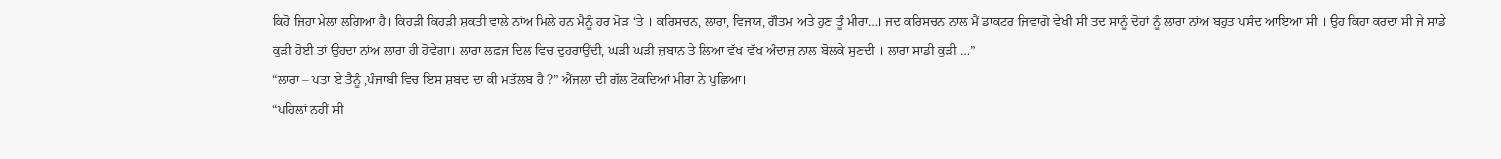ਕਿਹੋ ਜਿਹਾ ਮੇਲਾ ਲਗਿਆ ਹੈ। ਕਿਹੜੀ ਕਿਹੜੀ ਸ਼ਕਤੀ ਵਾਲੇ ਨਾਂਅ ਮਿਲੇ ਹਨ ਮੈਨੂੰ ਹਰ ਮੋੜ ‘ਤੇ । ਕਰਿਸਚਨ, ਲਾਰਾ, ਵਿਜਯ, ਗੌਤਮ ਅਤੇ ਹੁਣ ਤੂੰ ਮੀਰਾ…। ਜਦ ਕਰਿਸਚਨ ਨਾਲ ਮੈਂ ਡਾਕਟਰ ਜਿਵਾਗੋ ਵੇਖੀ ਸੀ ਤਦ ਸਾਨੂੰ ਦੋਹਾਂ ਨੂੰ ਲਾਰਾ ਨਾਂਅ ਬਹੁਤ ਪਸੰਦ ਆਇਆ ਸੀ । ਉਹ ਕਿਹਾ ਕਰਦਾ ਸੀ ਜੇ ਸਾਡੇ ਕੁੜੀ ਹੋਈ ਤਾਂ ਉਹਦਾ ਨਾਂਅ ਲਾਰਾ ਹੀ ਹੋਵੇਗਾ। ਲਾਰਾ ਲਫ਼ਜ ਦਿਲ ਵਿਚ ਦੁਹਰਾਉਂਦੀ, ਘੜੀ ਘੜੀ ਜ਼ਬਾਨ ਤੇ ਲਿਆ ਵੱਖ ਵੱਖ ਅੰਦਾਜ਼ ਨਾਲ ਬੋਲਕੇ ਸੁਣਦੀ । ਲਾਰਾ ਸਾਡੀ ਕੁੜੀ …”
“ਲਾਰਾ – ਪਤਾ ਏ ਤੈਨੂੰ ,ਪੰਜਾਬੀ ਵਿਚ ਇਸ ਸ਼ਬਦ ਦਾ ਕੀ ਮਤੱਲਬ ਹੈ ?” ਐਂਜਲਾ ਦੀ ਗੱਲ ਟੋਕਦਿਆਂ ਮੀਰਾ ਨੇ ਪੁਛਿਆ।
“ਪਹਿਲਾਂ ਨਹੀਂ ਸੀ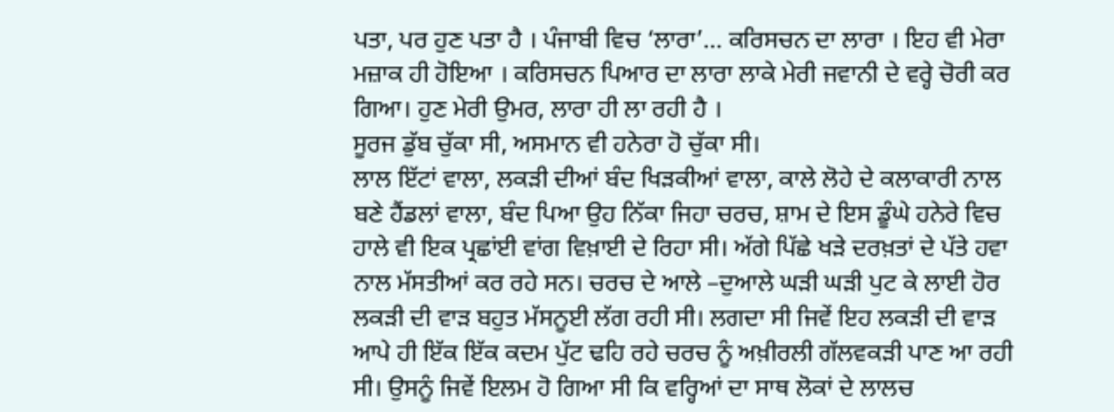ਪਤਾ, ਪਰ ਹੁਣ ਪਤਾ ਹੈ । ਪੰਜਾਬੀ ਵਿਚ ‘ਲਾਰਾ’… ਕਰਿਸਚਨ ਦਾ ਲਾਰਾ । ਇਹ ਵੀ ਮੇਰਾ ਮਜ਼ਾਕ ਹੀ ਹੋਇਆ । ਕਰਿਸਚਨ ਪਿਆਰ ਦਾ ਲਾਰਾ ਲਾਕੇ ਮੇਰੀ ਜਵਾਨੀ ਦੇ ਵਰ੍ਹੇ ਚੋਰੀ ਕਰ ਗਿਆ। ਹੁਣ ਮੇਰੀ ਉਮਰ, ਲਾਰਾ ਹੀ ਲਾ ਰਹੀ ਹੈ ।
ਸੂਰਜ ਡੁੱਬ ਚੁੱਕਾ ਸੀ, ਅਸਮਾਨ ਵੀ ਹਨੇਰਾ ਹੋ ਚੁੱਕਾ ਸੀ।
ਲਾਲ ਇੱਟਾਂ ਵਾਲਾ, ਲਕੜੀ ਦੀਆਂ ਬੰਦ ਖਿੜਕੀਆਂ ਵਾਲਾ, ਕਾਲੇ ਲੋਹੇ ਦੇ ਕਲਾਕਾਰੀ ਨਾਲ ਬਣੇ ਹੈਂਡਲਾਂ ਵਾਲਾ, ਬੰਦ ਪਿਆ ਉਹ ਨਿੱਕਾ ਜਿਹਾ ਚਰਚ, ਸ਼ਾਮ ਦੇ ਇਸ ਡੂੰਘੇ ਹਨੇਰੇ ਵਿਚ ਹਾਲੇ ਵੀ ਇਕ ਪ੍ਰਛਾਂਈ ਵਾਂਗ ਵਿਖ਼ਾਈ ਦੇ ਰਿਹਾ ਸੀ। ਅੱਗੇ ਪਿੱਛੇ ਖੜੇ ਦਰਖ਼ਤਾਂ ਦੇ ਪੱਤੇ ਹਵਾ ਨਾਲ ਮੱਸਤੀਆਂ ਕਰ ਰਹੇ ਸਨ। ਚਰਚ ਦੇ ਆਲੇ –ਦੁਆਲੇ ਘੜੀ ਘੜੀ ਪੁਟ ਕੇ ਲਾਈ ਹੋਰ ਲਕੜੀ ਦੀ ਵਾੜ ਬਹੁਤ ਮੱਸਨੂਈ ਲੱਗ ਰਹੀ ਸੀ। ਲਗਦਾ ਸੀ ਜਿਵੇਂ ਇਹ ਲਕੜੀ ਦੀ ਵਾੜ ਆਪੇ ਹੀ ਇੱਕ ਇੱਕ ਕਦਮ ਪੁੱਟ ਢਹਿ ਰਹੇ ਚਰਚ ਨੂੰ ਅਖ਼ੀਰਲੀ ਗੱਲਵਕੜੀ ਪਾਣ ਆ ਰਹੀ ਸੀ। ਉਸਨੂੰ ਜਿਵੇਂ ਇਲਮ ਹੋ ਗਿਆ ਸੀ ਕਿ ਵਰ੍ਹਿਆਂ ਦਾ ਸਾਥ ਲੋਕਾਂ ਦੇ ਲਾਲਚ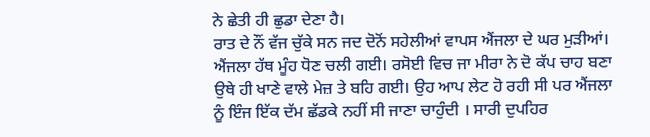ਨੇ ਛੇਤੀ ਹੀ ਛੁਡਾ ਦੇਣਾ ਹੈ।
ਰਾਤ ਦੇ ਨੌਂ ਵੱਜ ਚੁੱਕੇ ਸਨ ਜਦ ਦੋਨੋਂ ਸਹੇਲੀਆਂ ਵਾਪਸ ਐਂਜਲਾ ਦੇ ਘਰ ਮੁੜੀਆਂ। ਐਂਜਲਾ ਹੱਥ ਮੂੰਹ ਧੋਣ ਚਲੀ ਗਈ। ਰਸੋਈ ਵਿਚ ਜਾ ਮੀਰਾ ਨੇ ਦੋ ਕੱਪ ਚਾਹ ਬਣਾ ਉਥੇ ਹੀ ਖਾਣੇ ਵਾਲੇ ਮੇਜ਼ ਤੇ ਬਹਿ ਗਈ। ਉਹ ਆਪ ਲੇਟ ਹੋ ਰਹੀ ਸੀ ਪਰ ਐਂਜਲਾ ਨੂੰ ਇੰਜ ਇੱਕ ਦੱਮ ਛੱਡਕੇ ਨਹੀਂ ਸੀ ਜਾਣਾ ਚਾਹੁੰਦੀ । ਸਾਰੀ ਦੁਪਹਿਰ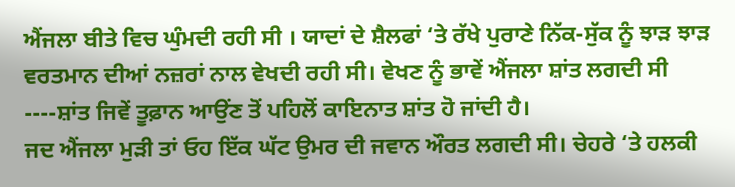ਐਂਜਲਾ ਬੀਤੇ ਵਿਚ ਘੁੰਮਦੀ ਰਹੀ ਸੀ । ਯਾਦਾਂ ਦੇ ਸ਼ੈਲਫਾਂ ‘ਤੇ ਰੱਖੇ ਪੁਰਾਣੇ ਨਿੱਕ-ਸੁੱਕ ਨੂੰ ਝਾੜ ਝਾੜ ਵਰਤਮਾਨ ਦੀਆਂ ਨਜ਼ਰਾਂ ਨਾਲ ਵੇਖਦੀ ਰਹੀ ਸੀ। ਵੇਖਣ ਨੂੰ ਭਾਵੇਂ ਐਂਜਲਾ ਸ਼ਾਂਤ ਲਗਦੀ ਸੀ ----ਸ਼ਾਂਤ ਜਿਵੇਂ ਤੂਫ਼ਾਨ ਆਉਂਣ ਤੋਂ ਪਹਿਲੋਂ ਕਾਇਨਾਤ ਸ਼ਾਂਤ ਹੋ ਜਾਂਦੀ ਹੈ।
ਜਦ ਐਂਜਲਾ ਮੁੜੀ ਤਾਂ ਓਹ ਇੱਕ ਘੱਟ ਉਮਰ ਦੀ ਜਵਾਨ ਔਰਤ ਲਗਦੀ ਸੀ। ਚੇਹਰੇ ‘ਤੇ ਹਲਕੀ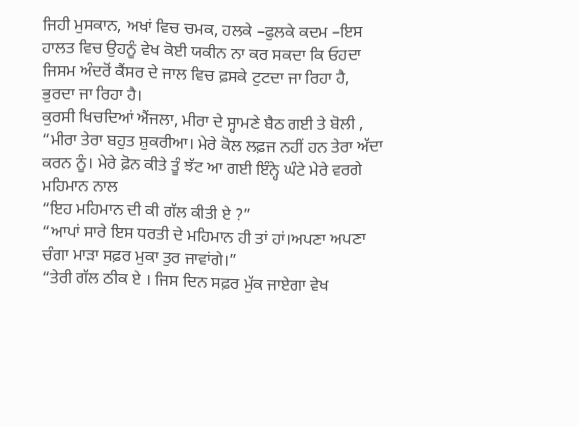ਜਿਹੀ ਮੁਸਕਾਨ, ਅਖਾਂ ਵਿਚ ਚਮਕ, ਹਲਕੇ –ਫੁਲਕੇ ਕਦਮ –ਇਸ ਹਾਲਤ ਵਿਚ ਉਹਨੂੰ ਵੇਖ ਕੋਈ ਯਕੀਨ ਨਾ ਕਰ ਸਕਦਾ ਕਿ ਓਹਦਾ ਜਿਸਮ ਅੰਦਰੋਂ ਕੈਂਸਰ ਦੇ ਜਾਲ ਵਿਚ ਫ਼ਸਕੇ ਟੁਟਦਾ ਜਾ ਰਿਹਾ ਹੈ, ਭੁਰਦਾ ਜਾ ਰਿਹਾ ਹੈ।
ਕੁਰਸੀ ਖਿਚਦਿਆਂ ਐਂਜਲਾ, ਮੀਰਾ ਦੇ ਸ੍ਹਾਮਣੇ ਬੈਠ ਗਈ ਤੇ ਬੋਲੀ , “ਮੀਰਾ ਤੇਰਾ ਬਹੁਤ ਸ਼ੁਕਰੀਆ। ਮੇਰੇ ਕੋਲ ਲਫ਼ਜ ਨਹੀਂ ਹਨ ਤੇਰਾ ਅੱਦਾ ਕਰਨ ਨੂੰ। ਮੇਰੇ ਫ਼ੋਨ ਕੀਤੇ ਤੂੰ ਝੱਟ ਆ ਗਈ ਇੰਨ੍ਹੇ ਘੰਟੇ ਮੇਰੇ ਵਰਗੇ ਮਹਿਮਾਨ ਨਾਲ
“ਇਹ ਮਹਿਮਾਨ ਦੀ ਕੀ ਗੱਲ ਕੀਤੀ ਏ ?”
“ਆਪਾਂ ਸਾਰੇ ਇਸ ਧਰਤੀ ਦੇ ਮਹਿਮਾਨ ਹੀ ਤਾਂ ਹਾਂ।ਅਪਣਾ ਅਪਣਾ ਚੰਗਾ ਮਾੜਾ ਸਫ਼ਰ ਮੁਕਾ ਤੁਰ ਜਾਵਾਂਗੇ।”
“ਤੇਰੀ ਗੱਲ ਠੀਕ ਏ । ਜਿਸ ਦਿਨ ਸਫ਼ਰ ਮੁੱਕ ਜਾਏਗਾ ਵੇਖ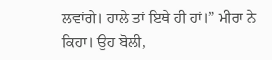ਲਵਾਂਗੇ। ਹਾਲੇ ਤਾਂ ਇਥੇ ਹੀ ਹਾਂ।” ਮੀਰਾ ਨੇ ਕਿਹਾ। ਉਹ ਬੋਲੀ,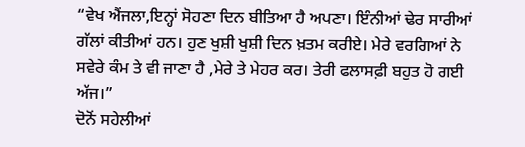“ਵੇਖ ਐਂਜਲਾ,ਇਨ੍ਹਾਂ ਸੋਹਣਾ ਦਿਨ ਬੀਤਿਆ ਹੈ ਅਪਣਾ। ਇੰਨੀਆਂ ਢੇਰ ਸਾਰੀਆਂ ਗੱਲਾਂ ਕੀਤੀਆਂ ਹਨ। ਹੁਣ ਖੁਸ਼ੀ ਖੁਸ਼ੀ ਦਿਨ ਖ਼ਤਮ ਕਰੀਏ। ਮੇਰੇ ਵਰਗਿਆਂ ਨੇ ਸਵੇਰੇ ਕੰਮ ਤੇ ਵੀ ਜਾਣਾ ਹੈ ,ਮੇਰੇ ਤੇ ਮੇਹਰ ਕਰ। ਤੇਰੀ ਫਲਾਸਫ਼ੀ ਬਹੁਤ ਹੋ ਗਈ ਅੱਜ।”
ਦੋਨੋਂ ਸਹੇਲੀਆਂ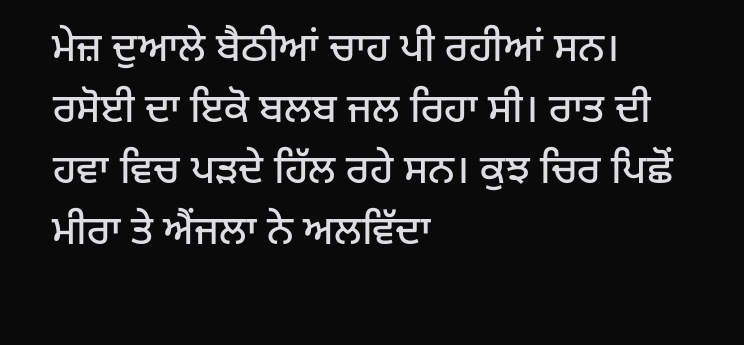ਮੇਜ਼ ਦੁਆਲੇ ਬੈਠੀਆਂ ਚਾਹ ਪੀ ਰਹੀਆਂ ਸਨ। ਰਸੋਈ ਦਾ ਇਕੋ ਬਲਬ ਜਲ ਰਿਹਾ ਸੀ। ਰਾਤ ਦੀ ਹਵਾ ਵਿਚ ਪੜਦੇ ਹਿੱਲ ਰਹੇ ਸਨ। ਕੁਝ ਚਿਰ ਪਿਛੋਂ ਮੀਰਾ ਤੇ ਐਂਜਲਾ ਨੇ ਅਲਵਿੱਦਾ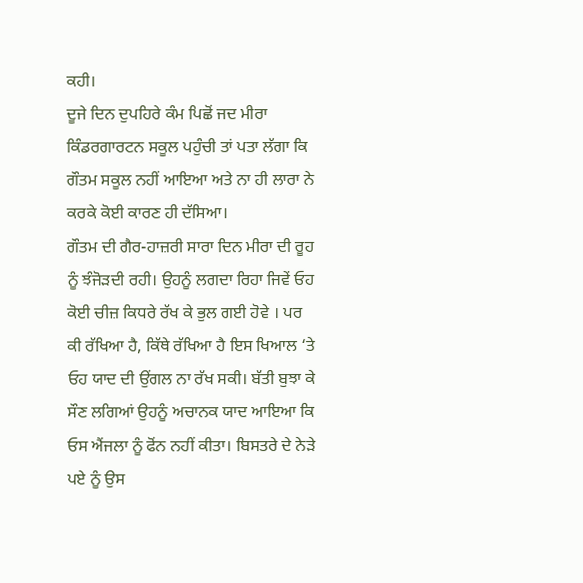ਕਹੀ।
ਦੂਜੇ ਦਿਨ ਦੁਪਹਿਰੇ ਕੰਮ ਪਿਛੋਂ ਜਦ ਮੀਰਾ ਕਿੰਡਰਗਾਰਟਨ ਸਕੂਲ ਪਹੁੰਚੀ ਤਾਂ ਪਤਾ ਲੱਗਾ ਕਿ ਗੌਤਮ ਸਕੂਲ ਨਹੀਂ ਆਇਆ ਅਤੇ ਨਾ ਹੀ ਲਾਰਾ ਨੇ ਕਰਕੇ ਕੋਈ ਕਾਰਣ ਹੀ ਦੱਸਿਆ।
ਗੌਤਮ ਦੀ ਗੈਰ-ਹਾਜ਼ਰੀ ਸਾਰਾ ਦਿਨ ਮੀਰਾ ਦੀ ਰੂਹ ਨੂੰ ਝੰਜੋੜਦੀ ਰਹੀ। ਉਹਨੂੰ ਲਗਦਾ ਰਿਹਾ ਜਿਵੇਂ ਓਹ ਕੋਈ ਚੀਜ਼ ਕਿਧਰੇ ਰੱਖ ਕੇ ਭੁਲ ਗਈ ਹੋਵੇ । ਪਰ ਕੀ ਰੱਖਿਆ ਹੈ, ਕਿੱਥੇ ਰੱਖਿਆ ਹੈ ਇਸ ਖਿਆਲ ‘ਤੇ ਓਹ ਯਾਦ ਦੀ ਉਂਗਲ ਨਾ ਰੱਖ ਸਕੀ। ਬੱਤੀ ਬੁਝਾ ਕੇ ਸੌਣ ਲਗਿਆਂ ਉਹਨੂੰ ਅਚਾਨਕ ਯਾਦ ਆਇਆ ਕਿ ਓਸ ਐਂਜਲਾ ਨੂੰ ਫੋਂਨ ਨਹੀਂ ਕੀਤਾ। ਬਿਸਤਰੇ ਦੇ ਨੇੜੇ ਪਏ ਨੂੰ ਉਸ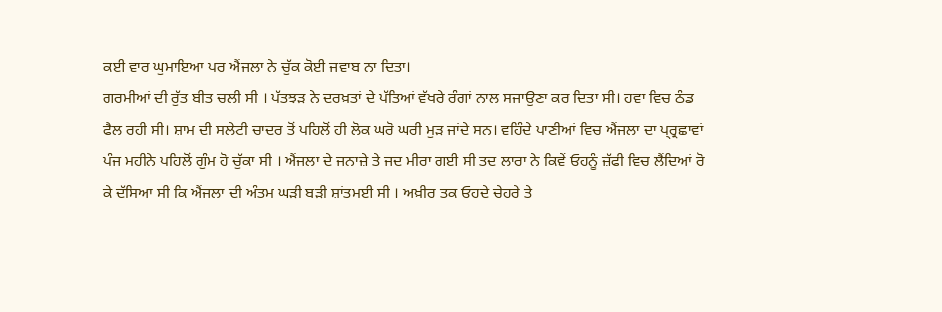ਕਈ ਵਾਰ ਘੁਮਾਇਆ ਪਰ ਐਂਜਲਾ ਨੇ ਚੁੱਕ ਕੋਈ ਜਵਾਬ ਨਾ ਦਿਤਾ।
ਗਰਮੀਆਂ ਦੀ ਰੁੱਤ ਬੀਤ ਚਲੀ ਸੀ । ਪੱਤਝੜ ਨੇ ਦਰਖ਼ਤਾਂ ਦੇ ਪੱਤਿਆਂ ਵੱਖਰੇ ਰੰਗਾਂ ਨਾਲ ਸਜਾਉਣਾ ਕਰ ਦਿਤਾ ਸੀ। ਹਵਾ ਵਿਚ ਠੰਡ ਫੈਲ ਰਹੀ ਸੀ। ਸ਼ਾਮ ਦੀ ਸਲੇਟੀ ਚਾਦਰ ਤੋਂ ਪਹਿਲੋਂ ਹੀ ਲੋਕ ਘਰੋ ਘਰੀ ਮੁੜ ਜਾਂਦੇ ਸਨ। ਵਹਿੰਦੇ ਪਾਣੀਆਂ ਵਿਚ ਐਂਜਲਾ ਦਾ ਪ੍ਰ੍ਰਛਾਵਾਂ ਪੰਜ ਮਹੀਨੇ ਪਹਿਲੋਂ ਗੁੰਮ ਹੋ ਚੁੱਕਾ ਸੀ । ਐਂਜਲਾ ਦੇ ਜਨਾਜ਼ੇ ਤੇ ਜਦ ਮੀਰਾ ਗਈ ਸੀ ਤਦ ਲਾਰਾ ਨੇ ਕਿਵੇਂ ਓਹਨੂੰ ਜ਼ੱਫੀ ਵਿਚ ਲੈਂਦਿਆਂ ਰੋ ਕੇ ਦੱਸਿਆ ਸੀ ਕਿ ਐਂਜਲਾ ਦੀ ਅੰਤਮ ਘੜੀ ਬੜੀ ਸ਼ਾਂਤਮਈ ਸੀ । ਅਖ਼ੀਰ ਤਕ ਓਹਦੇ ਚੇਹਰੇ ਤੇ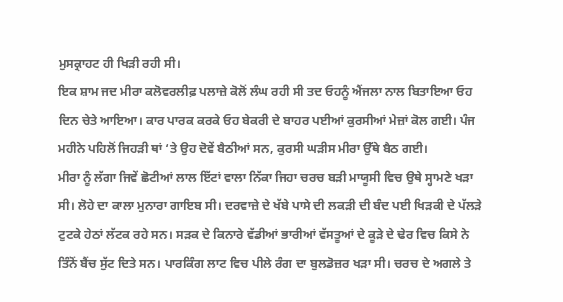ਮੁਸਕ੍ਰਾਹਟ ਹੀ ਖਿੜੀ ਰਹੀ ਸੀ।
ਇਕ ਸ਼ਾਮ ਜਦ ਮੀਰਾ ਕਲੋਵਰਲੀਫ਼ ਪਲਾਜ਼ੇ ਕੋਲੋਂ ਲੰਘ ਰਹੀ ਸੀ ਤਦ ਓਹਨੂੰ ਐਂਜਲਾ ਨਾਲ ਬਿਤਾਇਆ ਓਹ ਦਿਨ ਚੇਤੇ ਆਇਆ। ਕਾਰ ਪਾਰਕ ਕਰਕੇ ਓਹ ਬੇਕਰੀ ਦੇ ਬਾਹਰ ਪਈਆਂ ਕੁਰਸੀਆਂ ਮੇਜ਼ਾਂ ਕੋਲ ਗਈ। ਪੰਜ ਮਹੀਨੇ ਪਹਿਲੋਂ ਜਿਹੜੀ ਥਾਂ ‘ਤੇ ਉਹ ਦੋਵੇਂ ਬੈਠੀਆਂ ਸਨ, ਕੁਰਸੀ ਘੜੀਸ ਮੀਰਾ ਉੱਥੇ ਬੈਠ ਗਈ।
ਮੀਰਾ ਨੂੰ ਲੱਗਾ ਜਿਵੇਂ ਛੋਟੀਆਂ ਲਾਲ ਇੱਟਾਂ ਵਾਲਾ ਨਿੱਕਾ ਜਿਹਾ ਚਰਚ ਬੜੀ ਮਾਯੂਸੀ ਵਿਚ ਉਥੇ ਸ੍ਹਾਮਣੇ ਖੜਾ ਸੀ। ਲੋਹੇ ਦਾ ਕਾਲਾ ਮੁਨਾਰਾ ਗਾਇਬ ਸੀ। ਦਰਵਾਜ਼ੇ ਦੇ ਖੱਬੇ ਪਾਸੇ ਦੀ ਲਕੜੀ ਦੀ ਬੰਦ ਪਈ ਖਿੜਕੀ ਦੇ ਪੱਲੜੇ ਟੁਟਕੇ ਹੇਠਾਂ ਲੱਟਕ ਰਹੇ ਸਨ। ਸੜਕ ਦੇ ਕਿਨਾਰੇ ਵੱਡੀਆਂ ਭਾਰੀਆਂ ਵੱਸਤੂਆਂ ਦੇ ਕੂੜੇ ਦੇ ਢੇਰ ਵਿਚ ਕਿਸੇ ਨੇ ਤਿੰਨੋਂ ਬੈਂਚ ਸੁੱਟ ਦਿਤੇ ਸਨ। ਪਾਰਕਿੰਗ ਲਾਟ ਵਿਚ ਪੀਲੇ ਰੰਗ ਦਾ ਬੁਲਡੋਜ਼ਰ ਖੜਾ ਸੀ। ਚਰਚ ਦੇ ਅਗਲੇ ਤੇ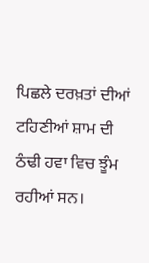ਪਿਛਲੇ ਦਰਖ਼ਤਾਂ ਦੀਆਂ ਟਹਿਣੀਆਂ ਸ਼ਾਮ ਦੀ ਠੰਢੀ ਹਵਾ ਵਿਚ ਝੂੰਮ ਰਹੀਆਂ ਸਨ।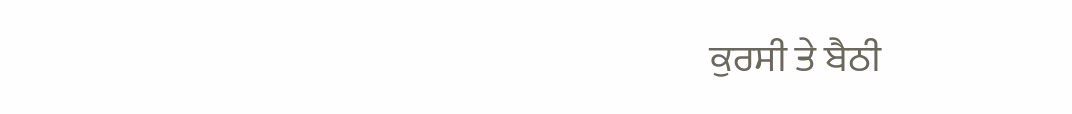ਕੁਰਸੀ ਤੇ ਬੈਠੀ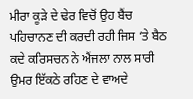ਮੀਰਾ ਕੂੜੇ ਦੇ ਢੇਰ ਵਿਚੋਂ ਉਹ ਬੈਂਚ ਪਹਿਚਾਨਣ ਦੀ ਕਰਦੀ ਰਹੀ ਜਿਸ ‘ਤੇ ਬੈਠ ਕਦੇ ਕਰਿਸਚਨ ਨੇ ਐਂਜਲਾ ਨਾਲ ਸਾਰੀ ਉਮਰ ਇੱਕਠੇ ਰਹਿਣ ਦੇ ਵਾਅਦੇ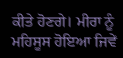ਕੀਤੇ ਹੋਣਗੇ। ਮੀਰਾ ਨੂੰ ਮਹਿਸੂਸ ਹੋਇਆ ਜਿਵੇਂ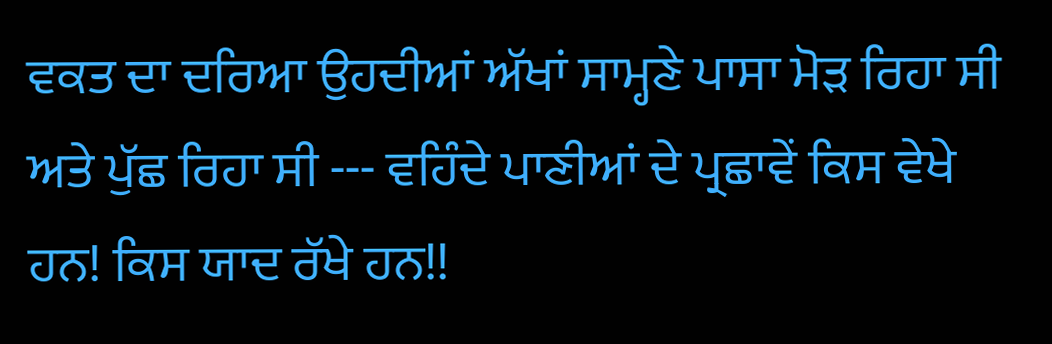ਵਕਤ ਦਾ ਦਰਿਆ ਉਹਦੀਆਂ ਅੱਖਾਂ ਸਾਮ੍ਹਣੇ ਪਾਸਾ ਮੋੜ ਰਿਹਾ ਸੀ ਅਤੇ ਪੁੱਛ ਰਿਹਾ ਸੀ --- ਵਹਿੰਦੇ ਪਾਣੀਆਂ ਦੇ ਪ੍ਰਛਾਵੇਂ ਕਿਸ ਵੇਖੇ ਹਨ! ਕਿਸ ਯਾਦ ਰੱਖੇ ਹਨ!!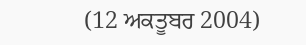(12 ਅਕਤੂਬਰ 2004)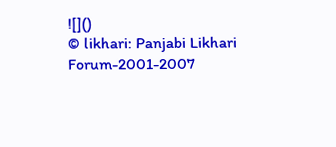![]()
© likhari: Panjabi Likhari Forum-2001-2007